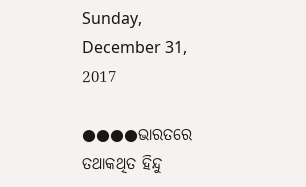Sunday, December 31, 2017

●●●●ଭାରତରେ ତଥାକଥିତ ହିନ୍ଦୁ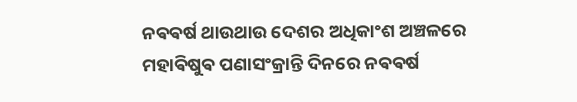ନଵଵର୍ଷ ଥାଉଥାଉ ଦେଶର ଅଧିକାଂଶ ଅଞ୍ଚଳରେ ମହାଵିଷୁଵ ପଣାସଂକ୍ରାନ୍ତି ଦିନରେ ନଵଵର୍ଷ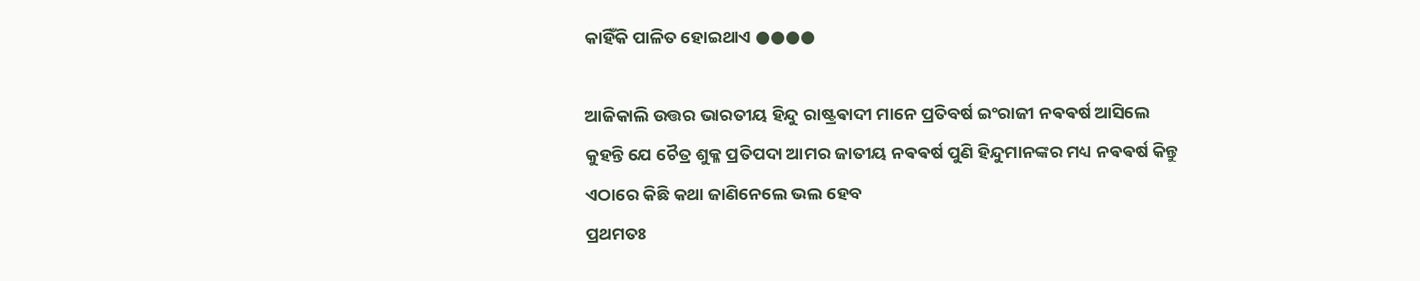କାହିଁକି ପାଳିତ ହୋଇଥାଏ ●●●●

ଆଜିକାଲି ଉତ୍ତର ଭାରତୀୟ ହିନ୍ଦୁ ରାଷ୍ଟ୍ରଵାଦୀ ମାନେ ପ୍ରତିବର୍ଷ ଇଂରାଜୀ ନଵଵର୍ଷ ଆସିଲେ
କୁହନ୍ତି ଯେ ଚୈତ୍ର ଶୁକ୍ଳ ପ୍ରତିପଦା ଆମର ଜାତୀୟ ନଵଵର୍ଷ ପୁଣି ହିନ୍ଦୁମାନଙ୍କର ମଧ୍ୟ ନଵଵର୍ଷ କିନ୍ତୁ
ଏଠାରେ କିଛି କଥା ଜାଣିନେଲେ ଭଲ ହେବ
ପ୍ରଥମତଃ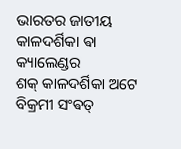ଭାରତର ଜାତୀୟ କାଳଦର୍ଶିକା ଵା କ୍ୟାଲେଣ୍ଡର
ଶକ୍ କାଳଦର୍ଶିକା ଅଟେ
ବିକ୍ରମୀ ସଂଵତ୍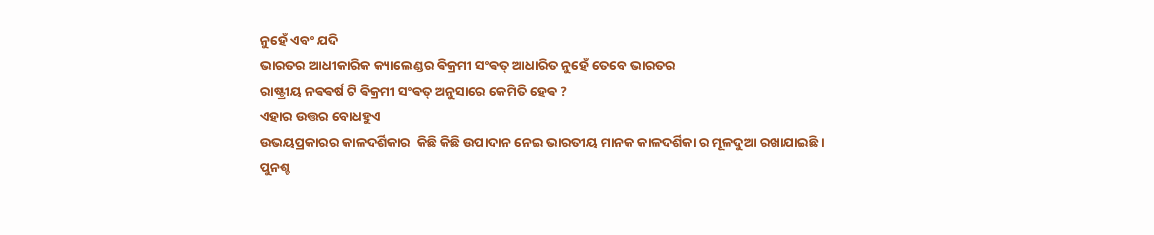ନୁହେଁ ଏବଂ ଯଦି
ଭାରତର ଆଧୀକାରିକ କ୍ୟାଲେଣ୍ଡର ଵିକ୍ରମୀ ସଂଵତ୍ ଆଧାରିତ ନୁହେଁ ତେବେ ଭାରତର
ରାଷ୍ଟ୍ରୀୟ ନଵଵର୍ଷ ଟି ଵିକ୍ରମୀ ସଂଵତ୍ ଅନୁସାରେ କେମିତି ହେଵ ?
ଏହାର ଉତ୍ତର ବୋଧହୁଏ
ଉଭୟପ୍ରକାରର କାଳଦର୍ଶିକାର  କିଛି କିଛି ଉପାଦାନ ନେଇ ଭାରତୀୟ ମାନକ କାଳଦର୍ଶିକା ର ମୂଳଦୁଆ ରଖାଯାଇଛି ।
ପୁନଶ୍ଚ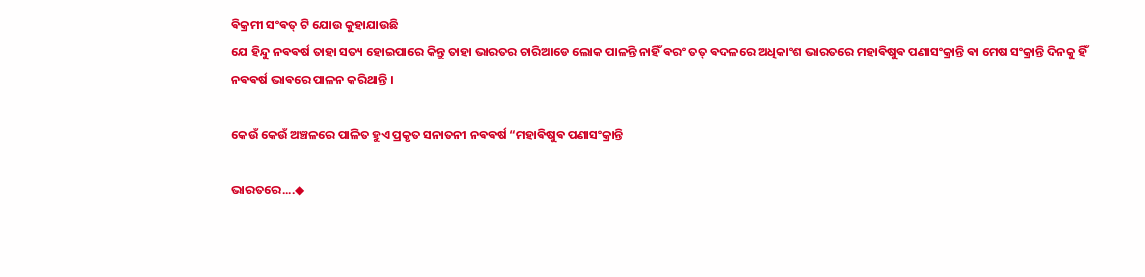ଵିକ୍ରମୀ ସଂଵତ୍ ଟି ଯୋଉ କୁହାଯାଉଛି
ଯେ ହିନ୍ଦୁ ନଵଵର୍ଷ ତାହା ସତ୍ୟ ହୋଇପାରେ କିନ୍ତୁ ତାହା ଭାରତର ଚାରିଆଡେ ଲୋକ ପାଳନ୍ତି ନାହିଁ ଵରଂ ତତ୍ ଵଦଳରେ ଅଧିକାଂଶ ଭାରତରେ ମହାଵିଷୁଵ ପଣାସଂକ୍ରାନ୍ତି ଵା ମେଷ ସଂକ୍ରାନ୍ତି ଦିନକୁ ହିଁ ନଵଵର୍ଷ ଭାଵରେ ପାଳନ କରିଥାନ୍ତି ।

କେଉଁ କେଉଁ ଅଞ୍ଚଳରେ ପାଳିତ ହୁଏ ପ୍ରକୃତ ସନାତନୀ ନଵଵର୍ଷ “ମହାଵିଷୁଵ ପଣାସଂକ୍ରାନ୍ତି

ଭାରତରେ....◆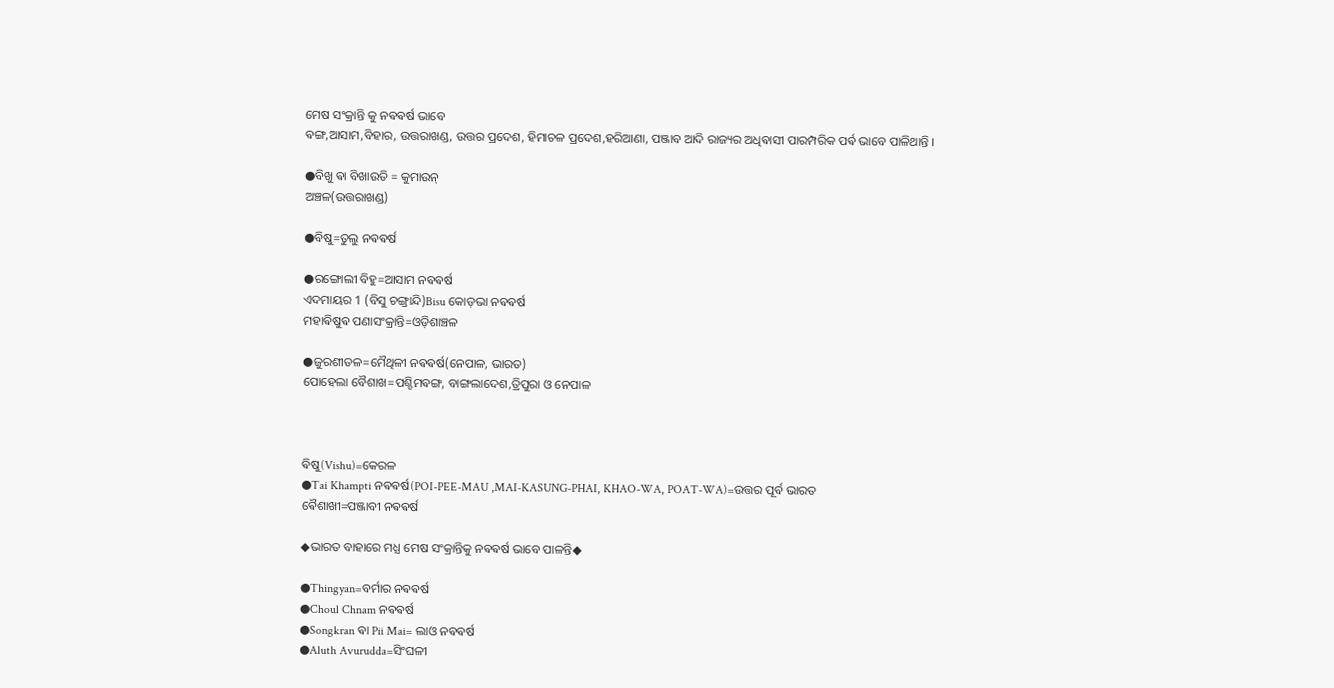ମେଷ ସଂକ୍ରାନ୍ତି କୁ ନଵଵର୍ଷ ଭାବେ
ଵଙ୍ଗ,ଆସାମ,ବିହାର, ଉତ୍ତରାଖଣ୍ଡ, ଉତ୍ତର ପ୍ରଦେଶ, ହିମାଚଳ ପ୍ରଦେଶ,ହରିଆଣା, ପଞ୍ଜାବ ଆଦି ରାଜ୍ୟର ଅଧିଵାସୀ ପାରମ୍ପରିକ ପର୍ଵ ଭାବେ ପାଳିଥାନ୍ତି ।

●ବିଖୁ ଵା ବିଖାଉତି = କୁମାଉନ୍
ଅଞ୍ଚଳ(ଉତ୍ତରାଖଣ୍ଡ)

●ବିଷୁ=ତୁଲୁ ନଵଵର୍ଷ

●ରଙ୍ଗୋଲୀ ବିହୁ=ଆସାମ ନଵଵର୍ଷ
ଏଦମାୟର 1 (ବିସୁ ଚଙ୍ଗ୍ରାନ୍ଦି)Bisu କୋଡ଼ଭା ନଵଵର୍ଷ
ମହାଵିଷୁଵ ପଣାସଂକ୍ରାନ୍ତି=ଓଡ଼ିଶାଞ୍ଚଳ

●ଜୁରଶୀତଳ=ମୈଥିଳୀ ନଵଵର୍ଷ(ନେପାଳ, ଭାରତ)
ପୋହେଲା ବୈଶାଖ=ପଶ୍ଚିମଵଙ୍ଗ, ବାଙ୍ଗଲାଦେଶ,ତ୍ରିପୁରା ଓ ନେପାଳ



ଵିଷୁ(Vishu)=କେରଳ
●Tai Khampti ନଵଵର୍ଷ(POI-PEE-MAU ,MAI-KASUNG-PHAI, KHAO-WA, POAT-WA)=ଉତ୍ତର ପୂର୍ବ ଭାରତ
ଵୈଶାଖୀ=ପଞ୍ଜାବୀ ନଵଵର୍ଷ

◆ଭାରତ ବାହାରେ ମଧ୍ଯ ମେଷ ସଂକ୍ରାନ୍ତିକୁ ନଵଵର୍ଷ ଭାବେ ପାଳନ୍ତି◆

●Thingyan=ବର୍ମାର ନଵଵର୍ଷ
●Choul Chnam ନଵଵର୍ଷ
●Songkran ଵା Pii Mai= ଲାଓ ନଵଵର୍ଷ
●Aluth Avurudda=ସିଂଘଳୀ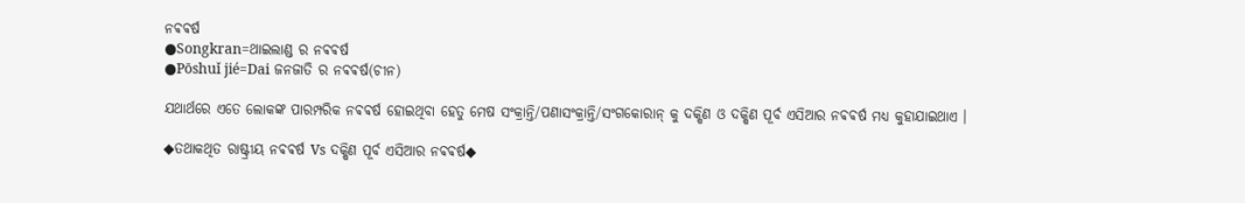ନଵଵର୍ଷ
●Songkran=ଥାଇଲାଣ୍ଡ ର ନଵଵର୍ଷ
●Pōshuǐ jié=Dai ଜନଜାତି ର ନଵଵର୍ଷ(ଚୀନ)

ଯଥାର୍ଥରେ ଏତେ ଲୋକଙ୍କ ପାରମ୍ପରିକ ନଵଵର୍ଷ ହୋଇଥିବା ହେତୁ ମେଷ ସଂକ୍ରାନ୍ତି/ପଣାସଂକ୍ରାନ୍ତି/ସଂଗକୋରାନ୍ କୁ ଦକ୍ଷିଣ ଓ ଦକ୍ଷିଣ ପୂର୍ବ ଏସିଆର ନଵଵର୍ଷ ମଧ୍ଯ କୁହାଯାଇଥାଏ ।

◆ତଥାକଥିତ ରାଷ୍ଟ୍ରୀୟ ନଵଵର୍ଷ Vs ଦକ୍ଷିଣ ପୂର୍ବ ଏସିଆର ନଵଵର୍ଷ◆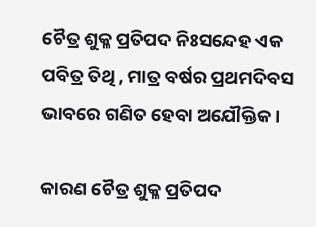ଚୈତ୍ର ଶୁକ୍ଳ ପ୍ରତିପଦ ନିଃସନ୍ଦେହ ଏକ ପବିତ୍ର ତିଥି , ମାତ୍ର ବର୍ଷର ପ୍ରଥମଦିବସ ଭାବରେ ଗଣିତ ହେବା ଅଯୌକ୍ତିକ ।

କାରଣ ଚୈତ୍ର ଶୁକ୍ଳ ପ୍ରତିପଦ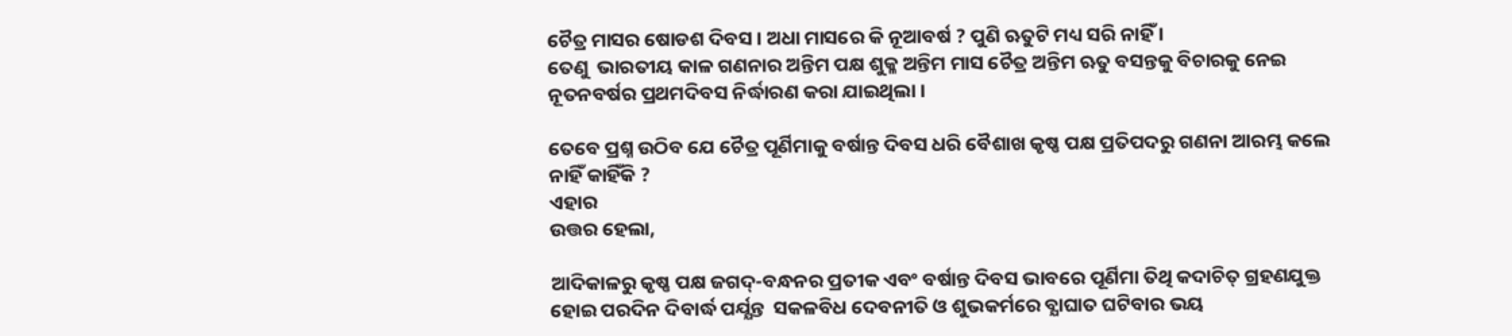ଚୈତ୍ର ମାସର ଷୋଡଶ ଦିବସ । ଅଧା ମାସରେ କି ନୂଆବର୍ଷ ? ପୁଣି ଋତୁଟି ମଧ୍ୟ ସରି ନାହିଁ ।
ତେଣୁ  ଭାରତୀୟ କାଳ ଗଣନାର ଅନ୍ତିମ ପକ୍ଷ ଶୁକ୍ଳ ଅନ୍ତିମ ମାସ ଚୈତ୍ର ଅନ୍ତିମ ଋତୁ ବସନ୍ତକୁ ବିଚାରକୁ ନେଇ ନୂତନବର୍ଷର ପ୍ରଥମଦିବସ ନିର୍ଦ୍ଧାରଣ କରା ଯାଇଥିଲା ।

ତେବେ ପ୍ରଶ୍ନ ଉଠିବ ଯେ ଚୈତ୍ର ପୂର୍ଣିମାକୁ ବର୍ଷାନ୍ତ ଦିବସ ଧରି ବୈଶାଖ କୃଷ୍ଣ ପକ୍ଷ ପ୍ରତିପଦରୁ ଗଣନା ଆରମ୍ଭ କଲେ ନାହିଁ କାହିଁକି ?
ଏହାର
ଉତ୍ତର ହେଲା,

ଆଦିକାଳରୁ କୃଷ୍ଣ ପକ୍ଷ ଜଗଦ୍-ବନ୍ଧନର ପ୍ରତୀକ ଏବଂ ବର୍ଷାନ୍ତ ଦିବସ ଭାବରେ ପୂର୍ଣିମା ତିଥି କଦାଚିତ୍ ଗ୍ରହଣଯୁକ୍ତ ହୋଇ ପରଦିନ ଦିବାର୍ଦ୍ଧ ପର୍ଯ୍ଯନ୍ତ  ସକଳବିଧ ଦେବନୀତି ଓ ଶୁଭକର୍ମରେ ବ୍ଯାଘାତ ଘଟିବାର ଭୟ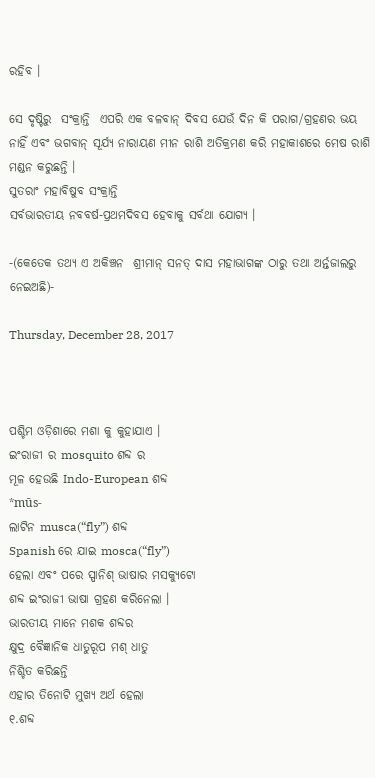ରହିବ ।

ସେ ଦୃଷ୍ଟିରୁ  ସଂକ୍ରାନ୍ତି  ଏପରି ଏକ ବଳବାନ୍ ଦିବସ ଯେଉଁ ଦିନ କି ପରାଗ/ଗ୍ରହଣର ଭୟ ନାହିଁ ଏବଂ ଭଗବାନ୍ ସୂର୍ଯ୍ୟ ନାରାୟଣ ମୀନ ରାଶି ଅତିକ୍ରମଣ କରି ମହାକାଶରେ ମେଷ ରାଶି ମଣ୍ଡନ କରୁଛନ୍ତି ।
ସୁତରାଂ ମହାବିଷୁବ ସଂକ୍ରାନ୍ତି
ସର୍ବଭାରତୀୟ ନବବର୍ଷ-ପ୍ରଥମଦିବସ ହେବାକୁ ସର୍ବଥା ଯୋଗ୍ଯ ।

-(କେତେକ ତଥ୍ୟ ଏ ଅକିଞ୍ଚନ  ଶ୍ରୀମାନ୍ ସନତ୍ ଦାସ ମହାଭାଗଙ୍କ ଠାରୁ ତଥା ଅର୍ନ୍ତଜାଲରୁ ନେଇଅଛି)-

Thursday, December 28, 2017



ପଶ୍ଚିମ ଓଡ଼ିଶାରେ ମଶା କୁ କୁହାଯାଏ ।
ଇଂରାଜୀ ର mosquito ଶବ୍ଦ ର
ମୂଳ ହେଉଛି Indo-European ଶବ୍ଦ
*mūs-
ଲାଟିନ musca(“fly”) ଶବ୍ଦ
Spanish ରେ ଯାଇ mosca(“fly”)
ହେଲା ଏବଂ ପରେ ସ୍ପାନିଶ୍ ଭାଷାର ମସକ୍ୟୁଟୋ
ଶବ୍ଦ ଇଂରାଜୀ ଭାଷା ଗ୍ରହଣ କରିନେଲା ।
ଭାରତୀୟ ମାନେ ମଶକ ଶବ୍ଦର
କ୍ଷୁଦ୍ର ବୈଜ୍ଞାନିକ ଧାତୁରୂପ ମଶ୍ ଧାତୁ
ନିଶ୍ଚିତ କରିଛନ୍ତି
ଏହାର ତିନୋଟି ମୁଖ୍ୟ ଅର୍ଥ ହେଲା
୧.ଶବ୍ଦ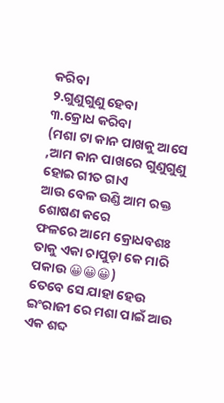କରିବା
୨.ଗୁଣୁଗୁଣୁ ହେବା
୩.କ୍ରୋଧ କରିବା
(ମଶା ଟା କାନ ପାଖକୁ ଆସେ ,ଆମ କାନ ପାଖରେ ଗୁଣୁଗୁଣୁ ହୋଇ ଗୀତ ଗାଏ
ଆଉ ବେଳ ଉଣ୍ଡି ଆମ ରକ୍ତ ଶୋଷଣ କରେ
ଫଳରେ ଆମେ କ୍ରୋଧବଶଃ ତାକୁ ଏକା ଚାପୁଡ଼ା କେ ମାରି ପକାଉ 😀😀😀)
ତେବେ ସେ ଯାହା ହେଉ
ଇଂରାଜୀ ରେ ମଶା ପାଇଁ ଆଉ ଏକ ଶବ୍ଦ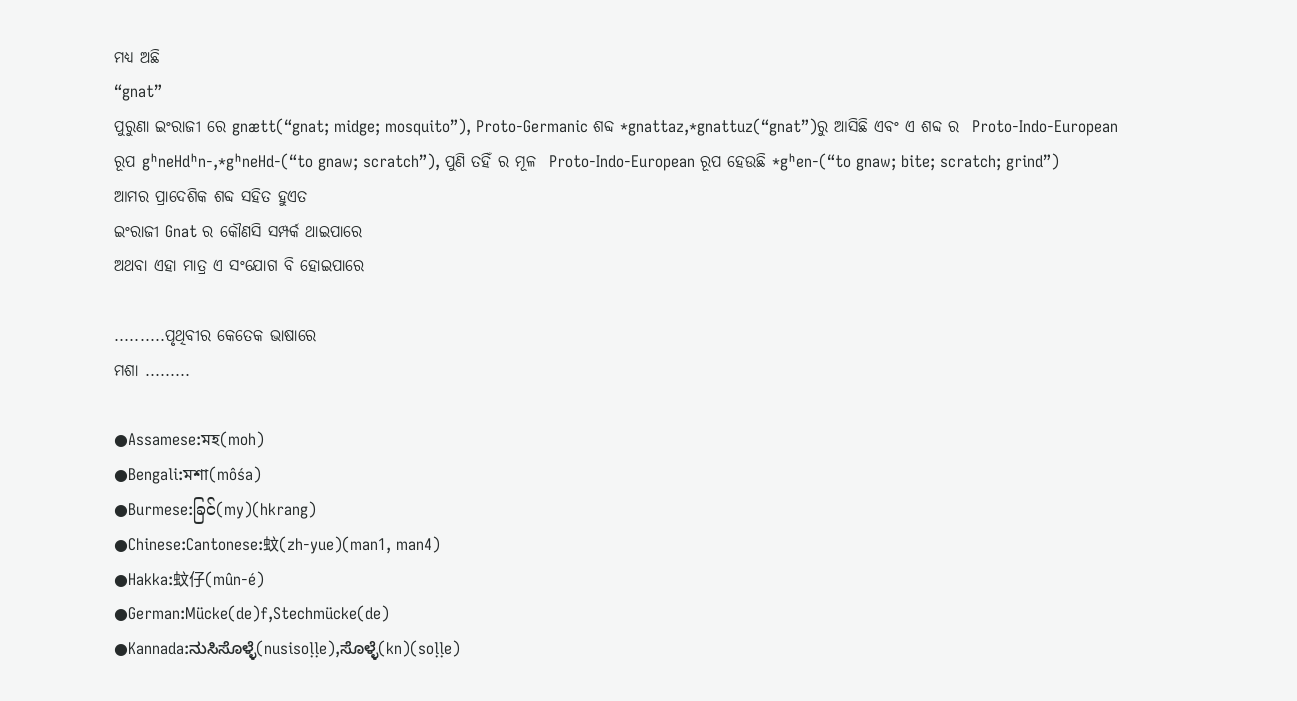ମଧ୍ୟ ଅଛି
“gnat”
ପୁରୁଣା ଇଂରାଜୀ ରେ gnætt(“gnat; midge; mosquito”), Proto-Germanic ଶବ୍ଦ *gnattaz,*gnattuz(“gnat”)ରୁ ଆସିଛି ଏବଂ ଏ ଶବ୍ଦ ର  Proto-Indo-European
ରୂପ gʰneHdʰn-,*gʰneHd-(“to gnaw; scratch”), ପୁଣି ତହିଁ ର ମୂଳ  Proto-Indo-European ରୂପ ହେଉଛି *gʰen-(“to gnaw; bite; scratch; grind”)
ଆମର ପ୍ରାଦେଶିକ ଶବ୍ଦ ସହିତ ହୁଏତ
ଇଂରାଜୀ Gnat ର କୌଣସି ସମ୍ପର୍କ ଥାଇପାରେ
ଅଥବା ଏହା ମାତ୍ର ଏ ସଂଯୋଗ ବି ହୋଇପାରେ

..........ପୃଥିବୀର କେତେକ ଭାଷାରେ
ମଶା .........

●Assamese:মহ(moh)
●Bengali:মশা(môśa)
●Burmese:ခြင်(my)(hkrang)
●Chinese:Cantonese:蚊(zh-yue)(man1, man4)
●Hakka:蚊仔(mûn-é)
●German:Mücke(de)f,Stechmücke(de)
●Kannada:ನುಸಿಸೊಳ್ಳೆ(nusisoḷḷe),ಸೊಳ್ಳೆ(kn)(soḷḷe)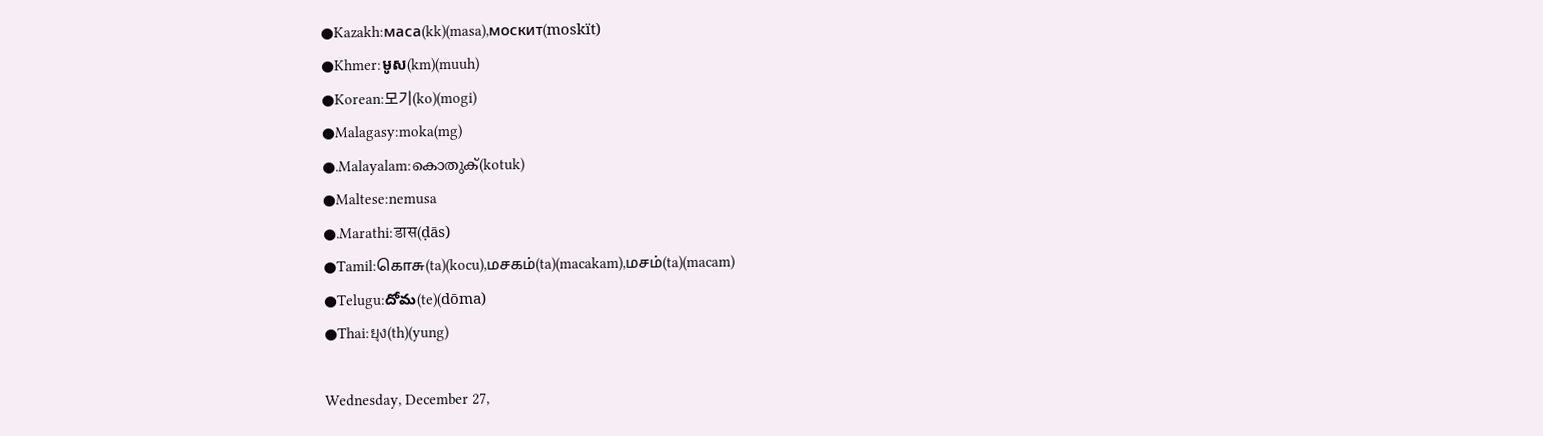●Kazakh:маса(kk)(masa),москит(moskït)
●Khmer:មូស(km)(muuh)
●Korean:모기(ko)(mogi)
●Malagasy:moka(mg)
●.Malayalam:കൊതുക്‌(kotuk)
●Maltese:nemusa
●.Marathi:डास(ḍās)
●Tamil:கொசு(ta)(kocu),மசகம்(ta)(macakam),மசம்(ta)(macam)
●Telugu:దోమ(te)(dōma)
●Thai:ยุง(th)(yung)

Wednesday, December 27,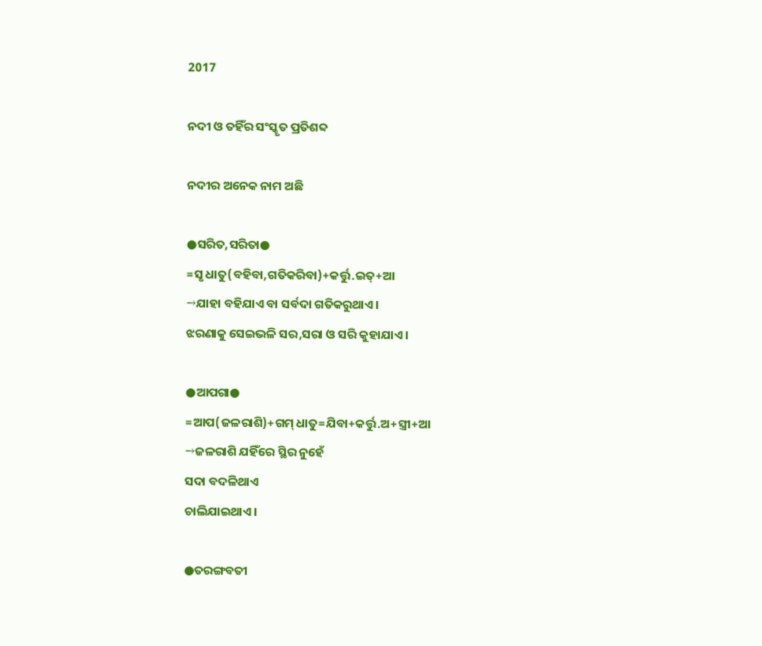2017

ନଦୀ ଓ ତହିଁର ସଂସ୍କୃତ ପ୍ରତିଶବ୍ଦ

ନଦୀର ଅନେକ ନାମ ଅଛି

●ସରିତ,ସରିତା●
=ସୃ ଧାତୁ(ବହିବା,ଗତିକରିବା)+କର୍ତ୍ତୁ.ଇତ୍+ଆ
→ଯାହା ବହିଯାଏ ବା ସର୍ବଦା ଗତିକରୁଥାଏ ।
ଝରଣାକୁ ସେଇଭଳି ସର,ସରା ଓ ସରି କୁହାଯାଏ ।

●ଆପଗା●
=ଆପ(ଜଳରାଶି)+ଗମ୍ ଧାତୁ=ଯିବା+କର୍ତ୍ତୁ.ଅ+ସ୍ତ୍ରୀ+ଆ
→ଜଳରାଶି ଯହିଁରେ ସ୍ଥିର ନୁହେଁ
ସଦା ବଦଳିଥାଏ
ଚାଲିଯାଇଥାଏ ।

●ତରଙ୍ଗବତୀ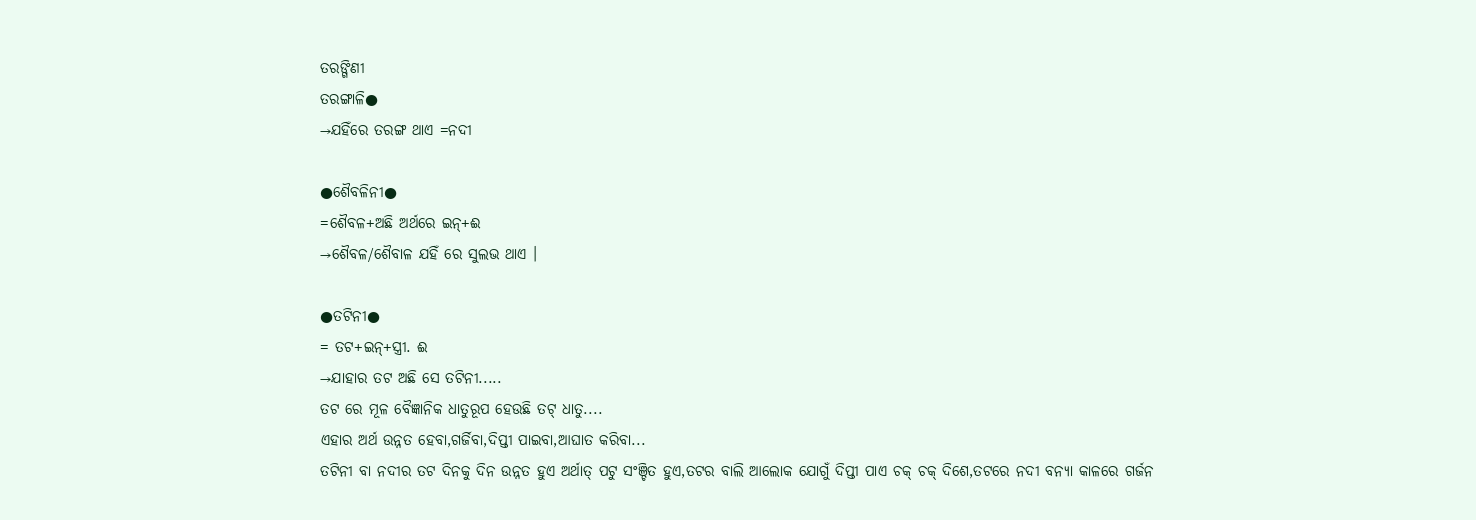ତରଙ୍ଗିଣୀ
ତରଙ୍ଗାଳି●
→ଯହିଁରେ ତରଙ୍ଗ ଥାଏ =ନଦୀ

●ଶୈବଳିନୀ●
=ଶୈବଳ+ଅଛି ଅର୍ଥରେ ଇନ୍+ଈ
→ଶୈବଳ/ଶୈବାଳ ଯହିଁ ରେ ସୁଲଭ ଥାଏ ।

●ତଟିନୀ●
= ତଟ+ଇନ୍+ସ୍ତ୍ରୀ. ଈ
→ଯାହାର ତଟ ଅଛି ସେ ତଟିନୀ.....
ତଟ ରେ ମୂଳ ବୈଜ୍ଞାନିକ ଧାତୁରୂପ ହେଉଛି ତଟ୍ ଧାତୁ....
ଏହାର ଅର୍ଥ ଉନ୍ନତ ହେବା,ଗର୍ଜିବା,ଦିପ୍ତୀ ପାଇବା,ଆଘାତ କରିବା...
ତଟିନୀ ବା ନଦୀର ତଟ ଦିନକୁ ଦିନ ଉନ୍ନତ ହୁଏ ଅର୍ଥାତ୍ ପଟୁ ସଂଞ୍ଚିତ ହୁଏ,ତଟର ବାଲି ଆଲୋକ ଯୋଗୁଁ ଦିପ୍ତୀ ପାଏ ଚକ୍ ଚକ୍ ଦିଶେ,ତଟରେ ନଦୀ ବନ୍ୟା କାଳରେ ଗର୍ଜନ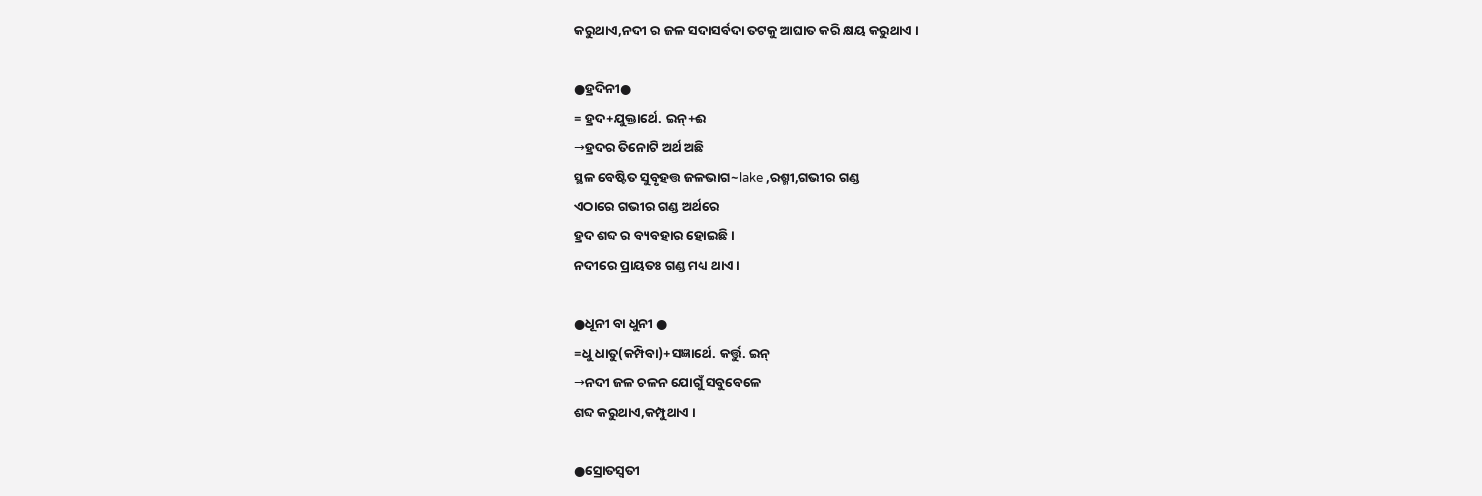କରୁଥାଏ,ନଦୀ ର ଜଳ ସଦାସର୍ବଦା ତଟକୁ ଆଘାତ କରି କ୍ଷୟ କରୁଥାଏ ।

●ହ୍ରଦିନୀ●
= ହ୍ରଦ+ଯୁକ୍ତାର୍ଥେ. ଇନ୍+ଈ
→ହ୍ରଦର ତିନୋଟି ଅର୍ଥ ଅଛି
ସ୍ଥଳ ବେଷ୍ଟିତ ସୁବୃହତ୍ତ ଜଳଭାଗ~lake ,ରଶ୍ମୀ,ଗଭୀର ଗଣ୍ଡ
ଏଠାରେ ଗଭୀର ଗଣ୍ଡ ଅର୍ଥରେ
ହ୍ରଦ ଶବ୍ଦ ର ବ୍ୟବହାର ହୋଇଛି ।
ନଦୀରେ ପ୍ରାୟତଃ ଗଣ୍ଡ ମଧ୍ୟ ଥାଏ ।

●ଧୂନୀ ବା ଧୁନୀ ●
=ଧୁ ଧାତୁ(କମ୍ପିବା)+ସଜ୍ଞାର୍ଥେ. କର୍ତ୍ତୁ. ଇନ୍
→ନଦୀ ଜଳ ଚଳନ ଯୋଗୁଁ ସବୁବେଳେ
ଶବ୍ଦ କରୁଥାଏ,କମ୍ପୁଥାଏ ।

●ସ୍ରୋତସ୍ଵତୀ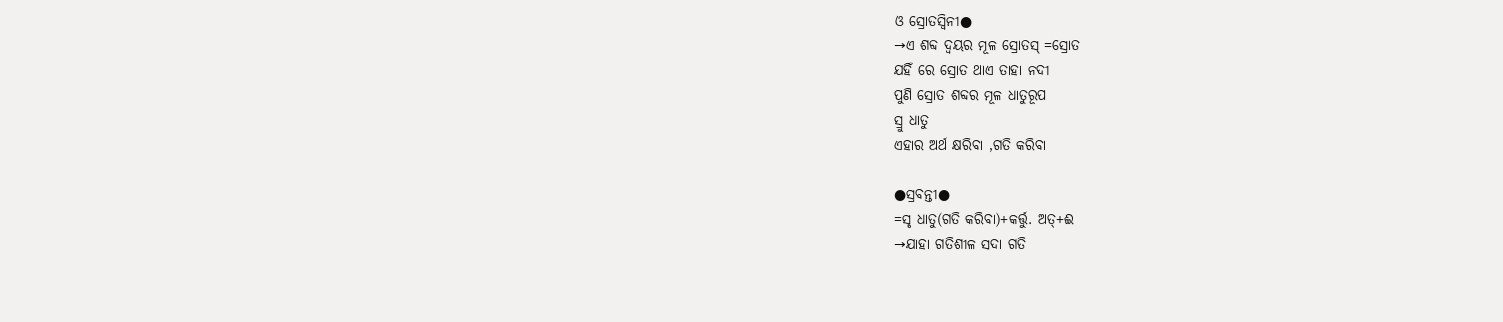ଓ ସ୍ରୋତସ୍ବିନୀ●
→ଏ ଶବ୍ଦ ଦ୍ଵୟର ମୂଳ ସ୍ରୋତସ୍ =ସ୍ରୋତ
ଯହିଁ ରେ ସ୍ରୋତ ଥାଏ ତାହା ନଦୀ
ପୁଣି ସ୍ରୋତ ଶବ୍ଦର ମୂଳ ଧାତୁରୂପ
ସ୍ରୁ ଧାତୁ
ଏହାର ଅର୍ଥ କ୍ଷରିବା ,ଗତି କରିବା

●ସ୍ରବନ୍ତୀ●
=ସୃ ଧାତୁ(ଗତି କରିବା)+କର୍ତ୍ତୁ. ଅତ୍+ଈ
→ଯାହା ଗତିଶୀଳ ସଦା ଗତି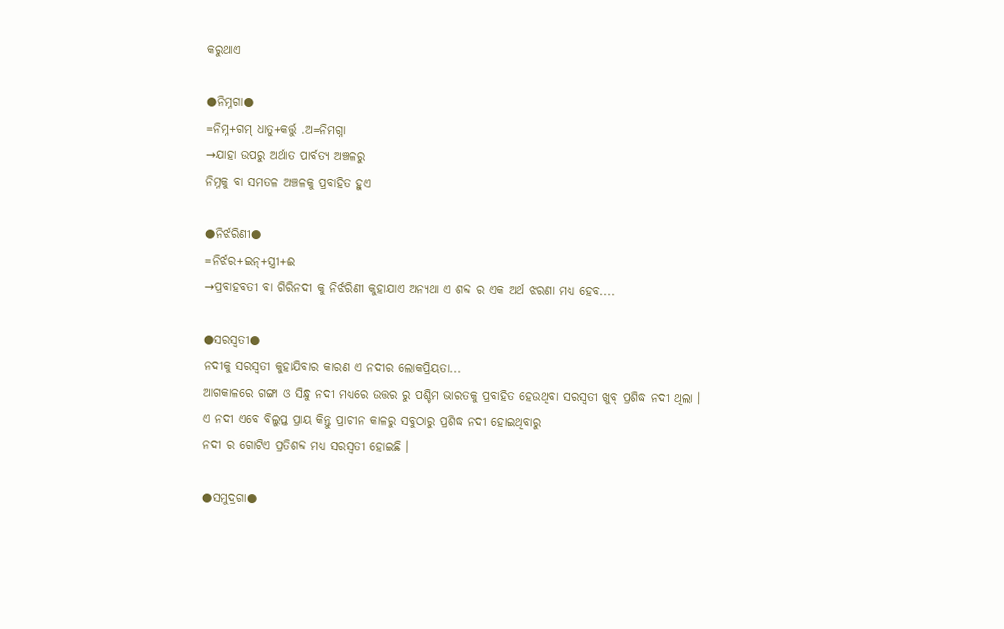କରୁଥାଏ

●ନିମ୍ନଗା●
=ନିମ୍ନ+ଗମ୍ ଧାତୁ+କର୍ତ୍ତୁ .ଅ=ନିମଗ୍ନା
→ଯାହା ଉପରୁ ଅର୍ଥାତ ପାର୍ବତ୍ୟ ଅଞ୍ଚଳରୁ
ନିମ୍ନକୁ ବା ସମତଳ ଅଞ୍ଚଳକୁ ପ୍ରବାହିତ ହୁଏ

●ନିର୍ଝରିଣୀ●
=ନିର୍ଝର+ଇନ୍+ସ୍ତ୍ରୀ+ଈ
→ପ୍ରବାହବତୀ ବା ଗିରିନଦୀ କୁ ନିର୍ଝରିଣୀ କୁହାଯାଏ ଅନ୍ୟଥା ଏ ଶବ୍ଦ ର ଏକ ଅର୍ଥ ଝରଣା ମଧ୍ୟ ହେବ....

●ସରସ୍ଵତୀ●
ନଦୀକୁ ସରସ୍ବତୀ କୁହାଯିବାର କାରଣ ଏ ନଦୀର ଲୋକପ୍ରିୟତା...
ଆଗକାଳରେ ଗଙ୍ଗା ଓ ସିନ୍ଧୁ ନଦୀ ମଧ୍ୟରେ ଉତ୍ତର ରୁ ପଶ୍ଚିମ ଭାରତକୁ ପ୍ରବାହିତ ହେଉଥିବା ସରସ୍ବତୀ ଖୁବ୍ ପ୍ରଶିଦ୍ଧ ନଦୀ ଥିଲା ।
ଏ ନଦୀ ଏବେ ବିଲୁପ୍ତ ପ୍ରାୟ କିନ୍ତୁ ପ୍ରାଚୀନ କାଳରୁ ସବୁଠାରୁ ପ୍ରଶିଦ୍ଧ ନଦୀ ହୋଇଥିବାରୁ
ନଦୀ ର ଗୋଟିଏ ପ୍ରତିଶବ୍ଦ ମଧ୍ୟ ସରସ୍ବତୀ ହୋଇଛି ।

●ସମୁଦ୍ରଗା●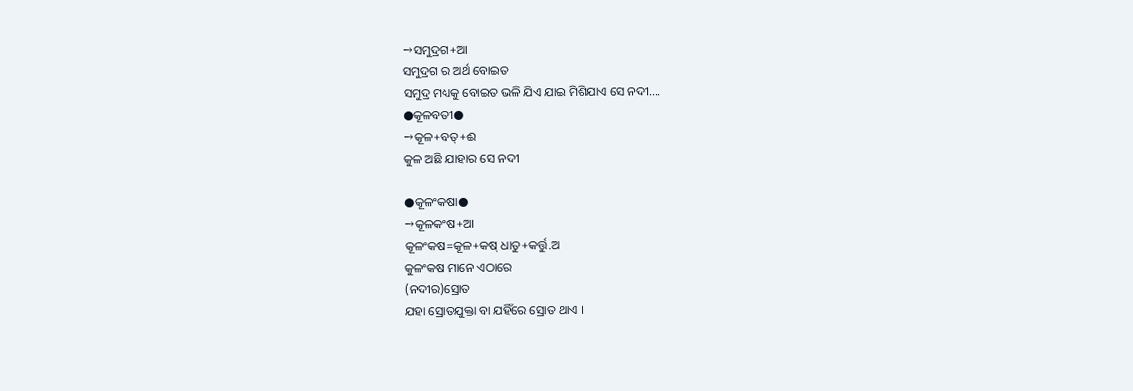→ସମୁଦ୍ରଗ+ଆ
ସମୁଦ୍ରଗ ର ଅର୍ଥ ବୋଇତ
ସମୁଦ୍ର ମଧ୍ୟକୁ ବୋଇତ ଭଳି ଯିଏ ଯାଇ ମିଶିଯାଏ ସେ ନଦୀ....
●କୂଳବତୀ●
→କୂଳ+ବତ୍+ଈ
କୁଳ ଅଛି ଯାହାର ସେ ନଦୀ

●କୂଳଂକଷା●
→କୂଳକଂଷ+ଆ
କୂଳଂକଷ=କୂଳ+କଷ୍ ଧାତୁ+କର୍ତ୍ତୁ.ଅ
କୁଳଂକଷ ମାନେ ଏଠାରେ
(ନଦୀର)ସ୍ରୋତ
ଯହା ସ୍ରୋତଯୁକ୍ତା ବା ଯହିଁରେ ସ୍ରୋତ ଥାଏ ।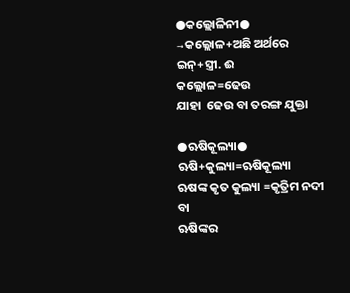●କଲ୍ଲୋଳିନୀ●
→କଲ୍ଲୋଳ+ଅଛି ଅର୍ଥରେ ଇନ୍+ସ୍ତ୍ରୀ. ଈ
କଲ୍ଲୋଳ=ଢେଉ
ଯାହା  ଢେଉ ବା ତରଙ୍ଗ ଯୁକ୍ତା

●ଋଷିକୂଲ୍ୟା●
ଋଷି+କୁଲ୍ୟା=ଋଷିକୂଲ୍ୟା
ଋଷଙ୍କ କୃତ କୁଲ୍ୟା =କୃତ୍ରିମ ନଦୀ
ବା
ଋଷିଙ୍କର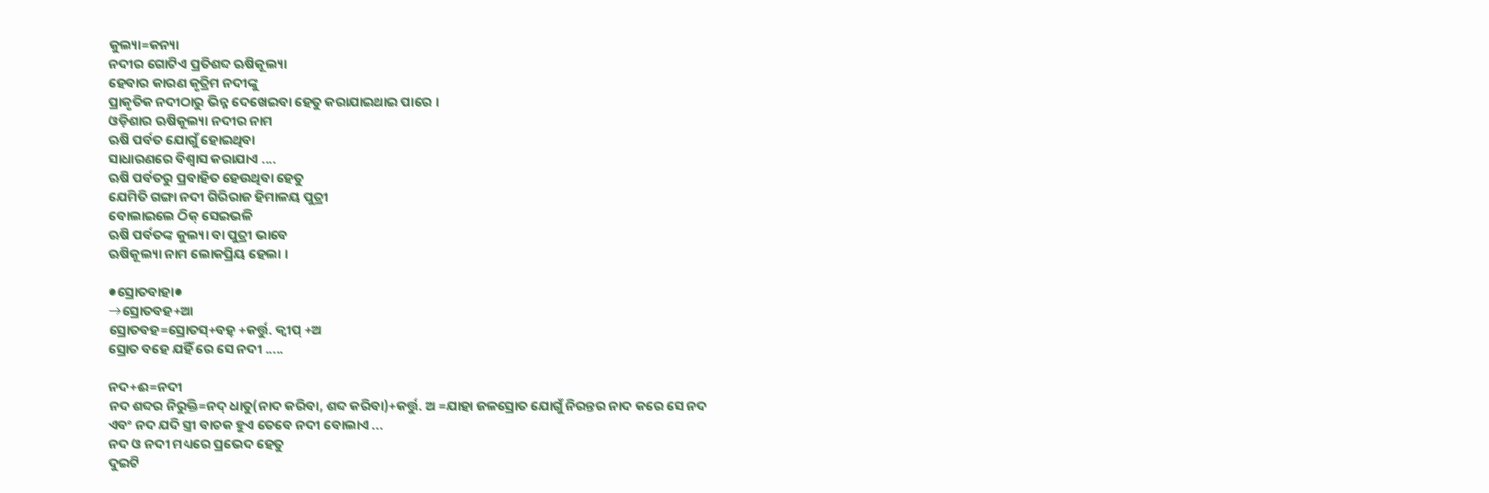କୁଲ୍ୟା=କନ୍ୟା
ନଦୀର ଗୋଟିଏ ପ୍ରତିଶବ୍ଦ ଋଷିକୂଲ୍ୟା
ହେବାର କାରଣ କୃତ୍ରିମ ନଦୀଙ୍କୁ
ପ୍ରାକୃତିକ ନଦୀଠାରୁ ଭିନ୍ନ ଦେଖେଇବା ହେତୁ କରାଯାଇଥାଇ ପାରେ ।
ଓଡ଼ିଶାର ଋଷିକୂଲ୍ୟା ନଦୀର ନାମ
ଋଷି ପର୍ବତ ଯୋଗୁଁ ହୋଇଥିବା
ସାଧାରଣରେ ବିଶ୍ଵାସ କରାଯାଏ ....
ଋଷି ପର୍ବତରୁ ପ୍ରବାହିତ ହେଉଥିବା ହେତୁ
ଯେମିତି ଗଙ୍ଗା ନଦୀ ଗିରିରାଜ ହିମାଳୟ ପୁତ୍ରୀ
ବୋଲାଇଲେ ଠିକ୍ ସେଇଭଳି
ଋଷି ପର୍ବତଙ୍କ କୁଲ୍ୟା ବା ପୁତ୍ରୀ ଭାବେ
ଋଷିକୂଲ୍ୟା ନାମ ଲୋକପ୍ରିୟ ହେଲା ।

●ସ୍ରୋତବାହା●
→ସ୍ରୋତବହ+ଆ
ସ୍ରୋତବହ=ସ୍ରୋତସ୍+ବହ୍ +କର୍ତ୍ତୁ. କ୍ବୀପ୍ +ଅ
ସ୍ରୋତ ବହେ ଯହିଁ ରେ ସେ ନଦୀ .....

ନଦ+ଈ=ନଦୀ
ନଦ ଶବ୍ଦର ନିରୁକ୍ତି=ନଦ୍ ଧାତୁ(ନାଦ କରିବା, ଶବ୍ଦ କରିବା)+କର୍ତ୍ତୁ. ଅ =ଯାହା ଜଳସ୍ରୋତ ଯୋଗୁଁ ନିରନ୍ତର ନାଦ କରେ ସେ ନଦ
ଏବଂ ନଦ ଯଦି ସ୍ତ୍ରୀ ବାଚକ ହୁଏ ତେବେ ନଦୀ ବୋଲାଏ ...
ନଦ ଓ ନଦୀ ମଧ୍ୟରେ ପ୍ରଭେଦ ହେତୁ
ଦୁଇଟି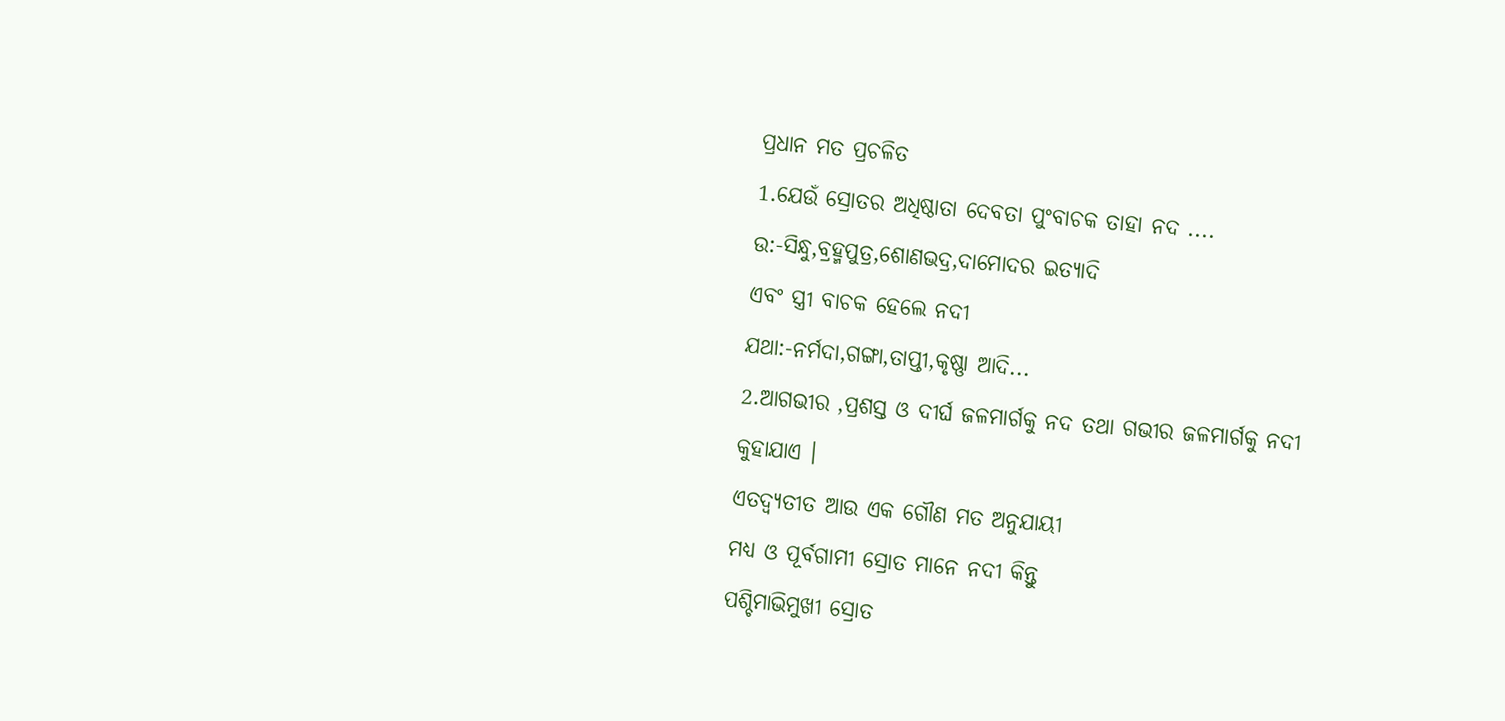ପ୍ରଧାନ ମତ ପ୍ରଚଳିତ
1.ଯେଉଁ ସ୍ରୋତର ଅଧିଷ୍ଠାତା ଦେବତା ପୁଂବାଚକ ତାହା ନଦ ....
ଉ:-ସିନ୍ଧୁ,ବ୍ରହ୍ମପୁତ୍ର,ଶୋଣଭଦ୍ର,ଦାମୋଦର ଇତ୍ୟାଦି
ଏବଂ ସ୍ତ୍ରୀ ବାଚକ ହେଲେ ନଦୀ
ଯଥା:-ନର୍ମଦା,ଗଙ୍ଗା,ତାପ୍ତୀ,କୃଷ୍ଣା ଆଦି...
2.ଆଗଭୀର ,ପ୍ରଶସ୍ତ ଓ ଦୀର୍ଘ ଜଳମାର୍ଗକୁ ନଦ ତଥା ଗଭୀର ଜଳମାର୍ଗକୁ ନଦୀ କୁହାଯାଏ ।
ଏତଦ୍ବ୍ୟତୀତ ଆଉ ଏକ ଗୌଣ ମତ ଅନୁଯାୟୀ
ମଧ୍ୟ ଓ ପୂର୍ବଗାମୀ ସ୍ରୋତ ମାନେ ନଦୀ କିନ୍ତୁ
ପଶ୍ଚିମାଭିମୁଖୀ ସ୍ରୋତ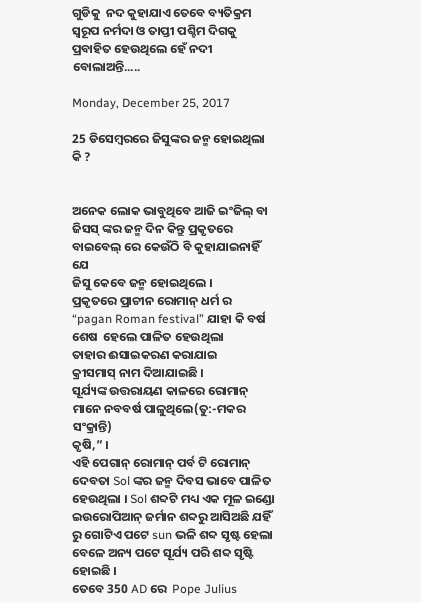ଗୁଡିକୁ  ନଦ କୁହାଯାଏ ତେବେ ବ୍ୟତିକ୍ରମ ସ୍ଵରୂପ ନର୍ମଦା ଓ ତାପ୍ତୀ ପଶ୍ଚିମ ଦିଗକୁ ପ୍ରବାହିତ ହେଉଥିଲେ ହେଁ ନଦୀ ବୋଲାଅନ୍ତି.....

Monday, December 25, 2017

25 ଡିସେମ୍ବରରେ ଜିସୁଙ୍କର ଜନ୍ମ ହୋଇଥିଲା କି ?


ଅନେକ ଲୋକ ଭାବୁଥିବେ ଆଜି ଇଂଜିଲ୍ ବା ଜିସସ୍ ଙ୍କର ଜନ୍ମ ଦିନ କିନ୍ତୁ ପ୍ରକୃତରେ ବାଇବେଲ୍ ରେ କେଉଁଠି ବି କୁହାଯାଇନାହିଁ ଯେ
ଜିସୁ କେବେ ଜନ୍ମ ହୋଇଥିଲେ ।
ପ୍ରକୃତରେ ପ୍ରାଚୀନ ରୋମାନ୍ ଧର୍ମ ର
“pagan Roman festival” ଯାହା କି ବର୍ଷ  ଶେଷ  ହେଲେ ପାଳିତ ହେଉଥିଲା
ତାହାର ଈସାଇକରଣ କରାଯାଇ
କ୍ରୀସମାସ୍ ନାମ ଦିଆଯାଇଛି ।
ସୂର୍ଯ୍ୟଙ୍କ ଉତ୍ତରାୟଣ କାଳରେ ରୋମାନ୍ ମାନେ ନବବର୍ଷ ପାଳୁଥିଲେ(ତୁ:-ମକର ସଂକ୍ରାନ୍ତି)
କୃଷି,” ।
ଏହି ପେଗାନ୍ ରୋମାନ୍ ପର୍ବ ଟି ରୋମାନ୍ ଦେବତା Sol ଙ୍କର ଜନ୍ମ ଦିବସ ଭାବେ ପାଳିତ ହେଉଥିଲା । Sol ଶବ୍ଦଟି ମଧ୍ୟ ଏକ ମୂଳ ଇଣ୍ଡୋ ଇଉରୋପିଆନ୍ ଜର୍ମାନ ଶବ୍ଦରୁ ଆସିଅଛି ଯହିଁ ରୁ ଗୋଟିଏ ପଟେ sun ଭଳି ଶବ୍ଦ ସୃଷ୍ଟ ହେଲା ବେଳେ ଅନ୍ୟ ପଟେ ସୂର୍ଯ୍ୟ ପରି ଶବ୍ଦ ସୃଷ୍ଟି ହୋଇଛି ।
ତେବେ 350 AD ରେ  Pope Julius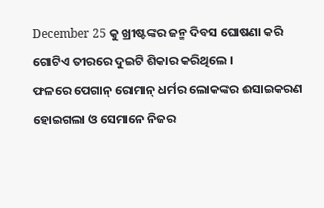December 25 କୁ ଖ୍ରୀଷ୍ଟଙ୍କର ଜନ୍ମ ଦିବସ ଘୋଷଣା କରି ଗୋଟିଏ ତୀରରେ ଦୁଇଟି ଶିକାର କରିଥିଲେ ।
ଫଳରେ ପେଗାନ୍ ରୋମାନ୍ ଧର୍ମର ଲୋକଙ୍କର ଈସାଇକରଣ ହୋଇଗଲା ଓ ସେମାନେ ନିଜର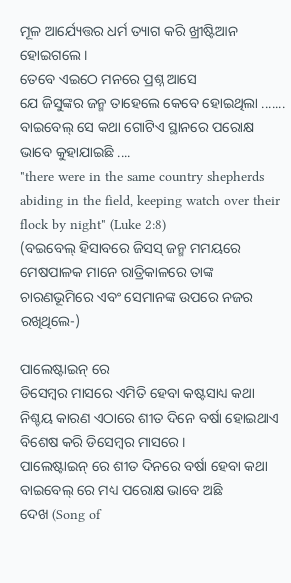ମୂଳ ଆର୍ଯ୍ୟେତ୍ତର ଧର୍ମ ତ୍ୟାଗ କରି ଖ୍ରୀଷ୍ଟିଆନ ହୋଇଗଲେ ।
ତେବେ ଏଇଠେ ମନରେ ପ୍ରଶ୍ନ ଆସେ
ଯେ ଜିସୁଙ୍କର ଜନ୍ମ ତାହେଲେ କେବେ ହୋଇଥିଲା .......
ବାଇବେଲ୍ ସେ କଥା ଗୋଟିଏ ସ୍ଥାନରେ ପରୋକ୍ଷ ଭାବେ କୁହାଯାଇଛି ....
"there were in the same country shepherds abiding in the field, keeping watch over their flock by night" (Luke 2:8)
(ବଇବେଲ୍ ହିସାବରେ ଜିସସ୍ ଜନ୍ମ ମମୟରେ ମେଷପାଳକ ମାନେ ରାତ୍ରିକାଳରେ ତାଙ୍କ ଚାରଣଭୂମିରେ ଏବଂ ସେମାନଙ୍କ ଉପରେ ନଜର ରଖିଥିଲେ-)

ପାଲେଷ୍ଟାଇନ୍ ରେ
ଡିସେମ୍ବର ମାସରେ ଏମିତି ହେବା କଷ୍ଟସାଧ୍ୟ କଥା ନିଶ୍ଚୟ କାରଣ ଏଠାରେ ଶୀତ ଦିନେ ବର୍ଷା ହୋଇଥାଏ ବିଶେଷ କରି ଡିସେମ୍ବର ମାସରେ ।
ପାଲେଷ୍ଟାଇନ୍ ରେ ଶୀତ ଦିନରେ ବର୍ଷା ହେବା କଥା ବାଇବେଲ୍ ରେ ମଧ୍ୟ ପରୋକ୍ଷ ଭାବେ ଅଛି
ଦେଖ (Song of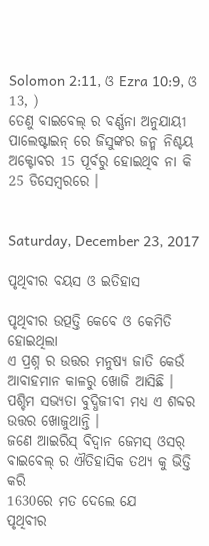Solomon 2:11, ଓ Ezra 10:9, ଓ 13, )
ତେଣୁ ବାଇବେଲ୍ ର ବର୍ଣ୍ଣନା ଅନୁଯାୟୀ
ପାଲେଷ୍ଟାଇନ୍ ରେ ଜିସୁଙ୍କର ଜନ୍ମ ନିଶ୍ଚୟ ଅକ୍ଟୋବର 15 ପୂର୍ବରୁ ହୋଇଥିବ ନା କି 25 ଡିସେମ୍ବରରେ ।


Saturday, December 23, 2017

ପୃଥିବୀର ବୟସ ଓ ଇତିହାସ

ପୃଥିବୀର ଉତ୍ପତ୍ତି କେବେ ଓ କେମିତି ହୋଇଥିଲା
ଏ ପ୍ରଶ୍ନ ର ଉତ୍ତର ମନୁଷ୍ୟ ଜାତି କେଉଁ ଆବାହମାନ କାଳରୁ ଖୋଜି ଆସିଛି ।
ପଶ୍ଚିମ ସଭ୍ୟତା ବୁଦ୍ଧିଜୀବୀ ମଧ୍ୟ ଏ ଶବ୍ଦର ଉତ୍ତର ଖୋଜୁଥାନ୍ତି ।
ଜଣେ ଆଇରିସ୍ ବିଦ୍ଵାନ ଜେମସ୍ ଓସର୍ ବାଇବେଲ୍ ର ଐତିହାସିକ ତଥ୍ୟ କୁ ଭିତ୍ତି କରି
1630ରେ ମତ ଦେଲେ ଯେ
ପୃଥିବୀର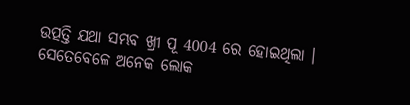ଉତ୍ପତ୍ତି ଯଥା ସମ୍ଭବ ଖ୍ରୀ ପୂ 4004 ରେ ହୋଇଥିଲା ।
ସେତେବେଳେ ଅନେକ ଲୋକ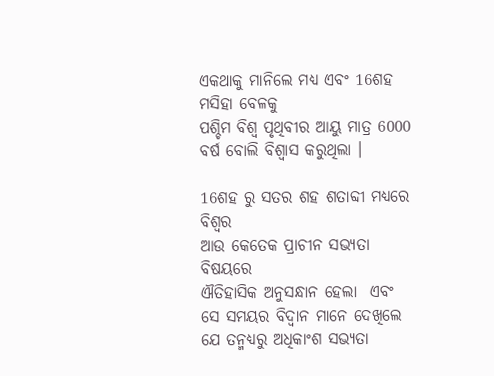ଏକଥାକୁ ମାନିଲେ ମଧ୍ୟ ଏବଂ 16ଶହ ମସିହା ବେଳକୁ
ପଶ୍ଚିମ ବିଶ୍ଵ ପୃଥିବୀର ଆୟୁ ମାତ୍ର 6000 ବର୍ଷ ବୋଲି ବିଶ୍ଵାସ କରୁଥିଲା ।

16ଶହ ରୁ ସତର ଶହ ଶତାବ୍ଦୀ ମଧ୍ୟରେ ବିଶ୍ଵର
ଆଉ କେତେକ ପ୍ରାଚୀନ ସଭ୍ୟତା ବିଷୟରେ
ଐତିହାସିକ ଅନୁସନ୍ଧାନ ହେଲା  ଏବଂ ସେ ସମୟର ବିଦ୍ଵାନ ମାନେ ଦେଖିଲେ ଯେ ତନ୍ମଧ୍ୟରୁ ଅଧିକାଂଶ ସଭ୍ୟତା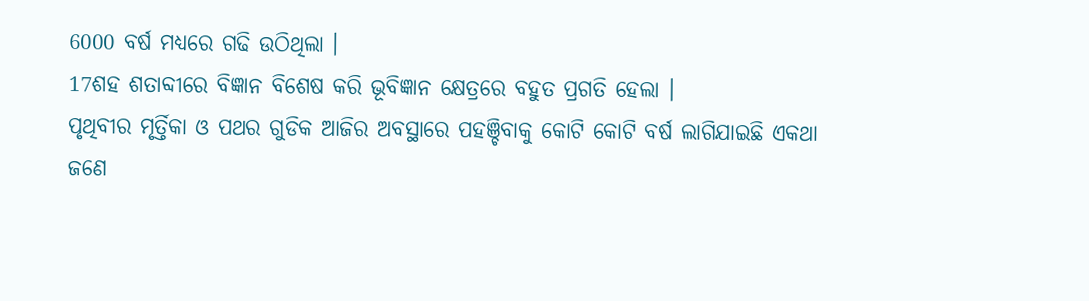6000 ବର୍ଷ ମଧ୍ୟରେ ଗଢି ଉଠିଥିଲା ।
17ଶହ ଶତାବ୍ଦୀରେ ବିଜ୍ଞାନ ବିଶେଷ କରି ଭୂବିଜ୍ଞାନ କ୍ଷେତ୍ରରେ ବହୁତ ପ୍ରଗତି ହେଲା ।
ପୃଥିବୀର ମୃର୍ତ୍ତିକା ଓ ପଥର ଗୁଡିକ ଆଜିର ଅବସ୍ଥାରେ ପହଞ୍ଚିବାକୁ କୋଟି କୋଟି ବର୍ଷ ଲାଗିଯାଇଛି ଏକଥା ଜଣେ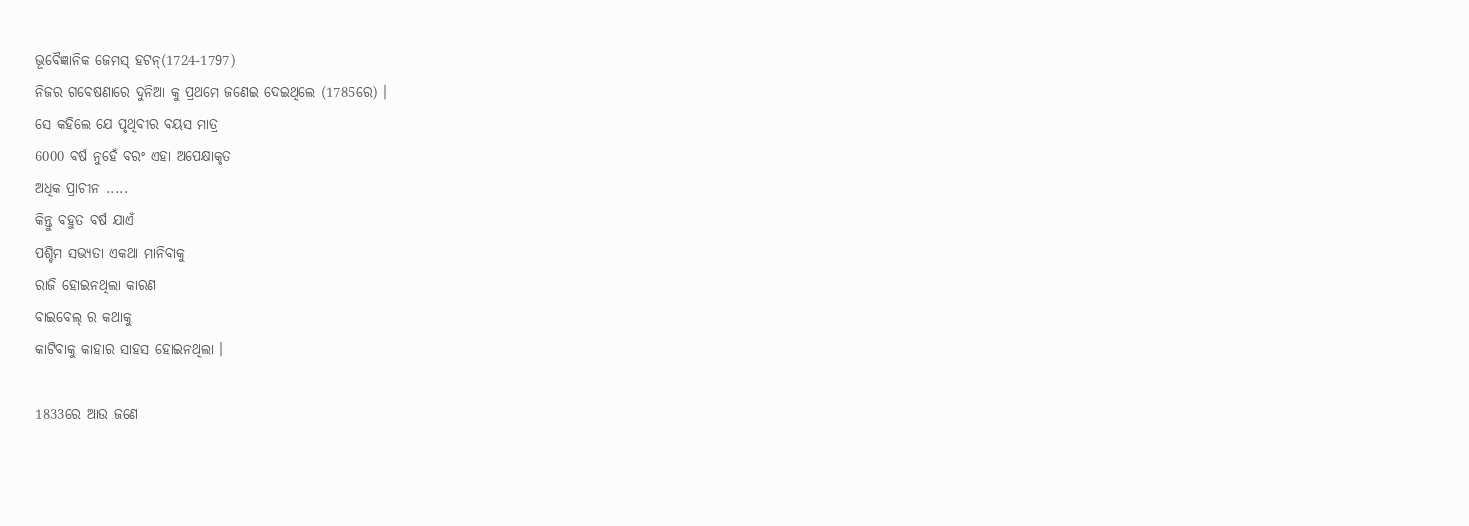ଭୂବୈଜ୍ଞାନିକ ଜେମସ୍ ହଟନ୍(1724-1797)
ନିଜର ଗବେଷଣାରେ ଦୁନିଆ କୁ ପ୍ରଥମେ ଜଣେଇ ଦେଇଥିଲେ (1785ରେ) ।
ସେ କହିଲେ ଯେ ପୃଥିବୀର ବୟସ ମାତ୍ର
6000 ବର୍ଷ ନୁହେଁ ବରଂ ଏହା ଅପେକ୍ଷାକୃତ
ଅଧିକ ପ୍ରାଚୀନ .....
କିନ୍ତୁ ବହୁତ ବର୍ଷ ଯାଏଁ
ପଶ୍ଚିମ ସଭ୍ୟତା ଏକଥା ମାନିବାକୁ
ରାଜି ହୋଇନଥିଲା କାରଣ
ବାଇବେଲ୍ ର କଥାକୁ
କାଟିବାକୁ କାହାର ସାହସ ହୋଇନଥିଲା ।

1833ରେ ଆଉ ଜଣେ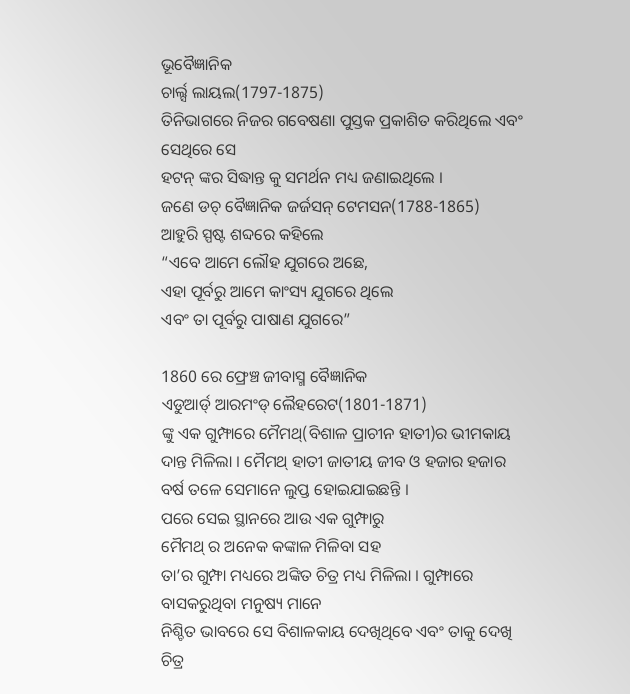ଭୂବୈଜ୍ଞାନିକ
ଚାର୍ଲ୍ସ ଲାୟଲ(1797-1875)
ତିନିଭାଗରେ ନିଜର ଗବେଷଣା ପୁସ୍ତକ ପ୍ରକାଶିତ କରିଥିଲେ ଏବଂ ସେଥିରେ ସେ
ହଟନ୍ ଙ୍କର ସିଦ୍ଧାନ୍ତ କୁ ସମର୍ଥନ ମଧ୍ୟ ଜଣାଇଥିଲେ ।
ଜଣେ ଡଚ୍ ବୈଜ୍ଞାନିକ ଜର୍ଜସନ୍ ଟେମସନ(1788-1865)
ଆହୁରି ସ୍ପଷ୍ଟ ଶବ୍ଦରେ କହିଲେ
“ଏବେ ଆମେ ଲୌହ ଯୁଗରେ ଅଛେ,
ଏହା ପୂର୍ବରୁ ଆମେ କାଂସ୍ୟ ଯୁଗରେ ଥିଲେ
ଏବଂ ତା ପୂର୍ବରୁ ପାଷାଣ ଯୁଗରେ”

1860 ରେ ଫ୍ରେଞ୍ଚ ଜୀବାସ୍ମ ବୈଜ୍ଞାନିକ
ଏଡୁଆର୍ଡ୍ ଆରମଂଡ୍ ଲୈହରେଟ(1801-1871)
ଙ୍କୁ ଏକ ଗୁମ୍ଫାରେ ମୈମଥ୍(ବିଶାଳ ପ୍ରାଚୀନ ହାତୀ)ର ଭୀମକାୟ ଦାନ୍ତ ମିଳିଲା । ମୈମଥ୍ ହାତୀ ଜାତୀୟ ଜୀବ ଓ ହଜାର ହଜାର ବର୍ଷ ତଳେ ସେମାନେ ଲୁପ୍ତ ହୋଇଯାଇଛନ୍ତି ।
ପରେ ସେଇ ସ୍ଥାନରେ ଆଉ ଏକ ଗୁମ୍ଫାରୁ
ମୈମଥ୍ ର ଅନେକ କଙ୍କାଳ ମିଳିବା ସହ
ତା’ର ଗୁମ୍ଫା ମଧ୍ୟରେ ଅଙ୍କିତ ଚିତ୍ର ମଧ୍ୟ ମିଳିଲା । ଗୁମ୍ଫାରେ ବାସକରୁଥିବା ମନୁଷ୍ୟ ମାନେ
ନିଶ୍ଚିତ ଭାବରେ ସେ ବିଶାଳକାୟ ଦେଖିଥିବେ ଏବଂ ତାକୁ ଦେଖି ଚିତ୍ର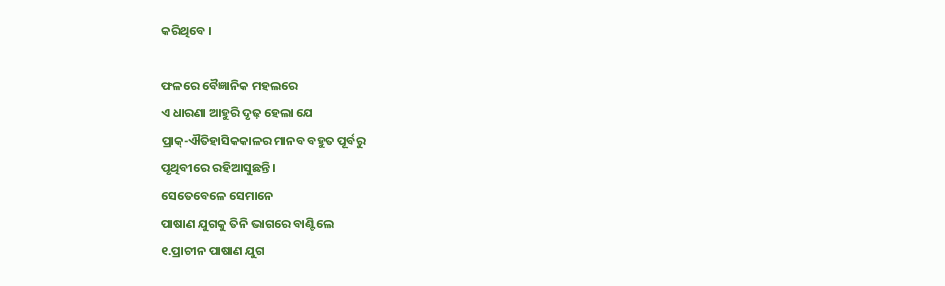କରିଥିବେ ।

ଫଳରେ ବୈଜ୍ଞାନିକ ମହଲରେ
ଏ ଧାରଣା ଆହୁରି ଦୃଢ଼ ହେଲା ଯେ
ପ୍ରାକ୍-ଐତିହାସିକକାଳର ମାନବ ବହୁତ ପୂର୍ବରୁ
ପୃଥିବୀରେ ରହିଆସୁଛନ୍ତି ।
ସେତେବେଳେ ସେମାନେ
ପାଷାଣ ଯୁଗକୁ ତିନି ଭାଗରେ ବାଣ୍ଟିଲେ
୧.ପ୍ରାଚୀନ ପାଷାଣ ଯୁଗ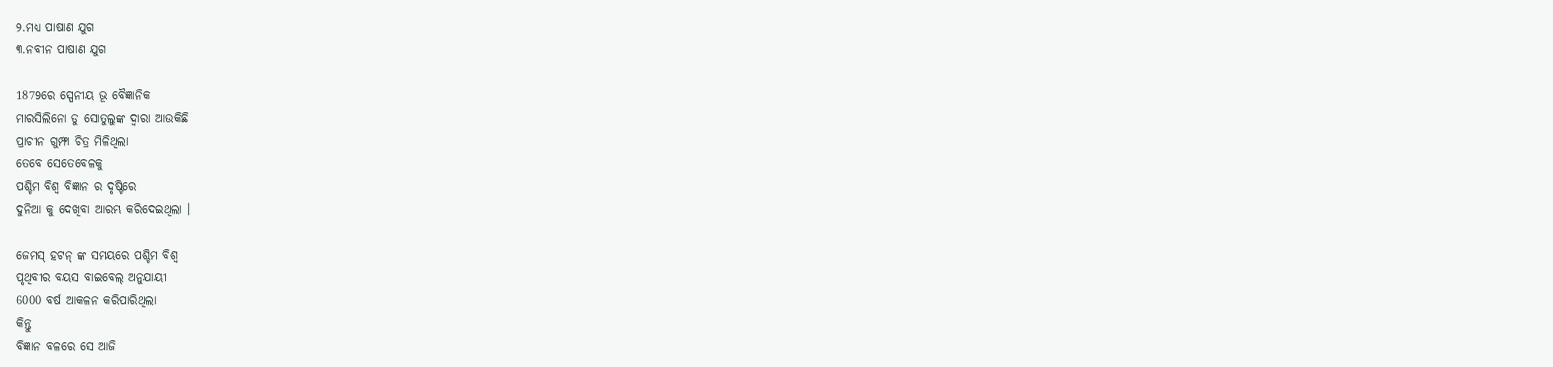୨.ମଧ୍ୟ ପାଷାଣ ଯୁଗ
୩.ନବୀନ ପାଷାଣ ଯୁଗ

1879ରେ ସ୍ପେନୀୟ ଭୂ ବୈଜ୍ଞାନିକ
ମାରସିଲିନୋ ଡୁ ସୋତୁଲୁଙ୍କ ଦ୍ଵାରା ଆଉକିଛି
ପ୍ରାଚୀନ ଗୁମ୍ଫା ଚିତ୍ର ମିଳିଥିଲା
ତେବେ ସେତେବେଳକୁ
ପଶ୍ଚିମ ବିଶ୍ଵ ବିଜ୍ଞାନ ର ଦୃଷ୍ଟିରେ
ଦୁନିଆ କୁ ଦେଖିବା ଆରମ୍ଭ କରିଦେଇଥିଲା ।

ଜେମସ୍ ହଟନ୍ ଙ୍କ ସମୟରେ ପଶ୍ଚିମ ବିଶ୍ଵ
ପୃଥିବୀର ବୟସ ବାଇବେଲ୍ ଅନୁଯାୟୀ
6000 ବର୍ଷ ଆକଳନ କରିପାରିଥିଲା
କିନ୍ତୁ
ବିଜ୍ଞାନ ବଳରେ ସେ ଆଜି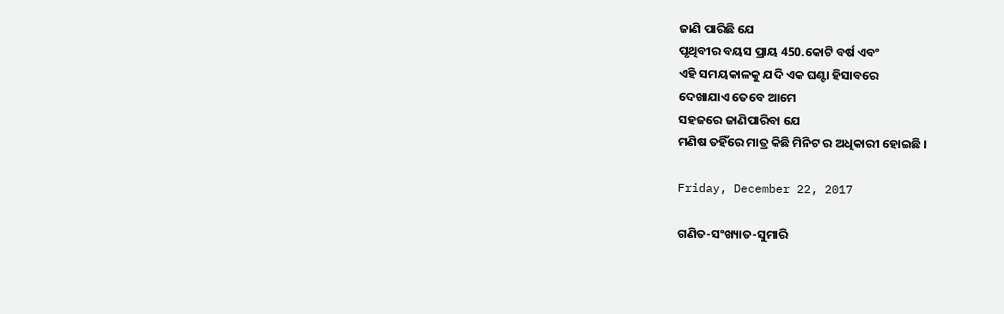ଜାଣି ପାରିଛି ଯେ
ପୃଥିବୀର ବୟସ ପ୍ରାୟ 450.କୋଟି ବର୍ଷ ଏବଂ
ଏହି ସମୟକାଳକୁ ଯଦି ଏକ ଘଣ୍ଟା ହିସାବରେ
ଦେଖାଯାଏ ତେବେ ଆମେ
ସହଜରେ ଜାଣିପାରିବା ଯେ
ମଣିଷ ତହିଁରେ ମାତ୍ର କିଛି ମିନିଟ ର ଅଧିକାରୀ ହୋଇଛି ।

Friday, December 22, 2017

ଗଣିତ-ସଂଖ୍ୟାତ-ସୁମାରି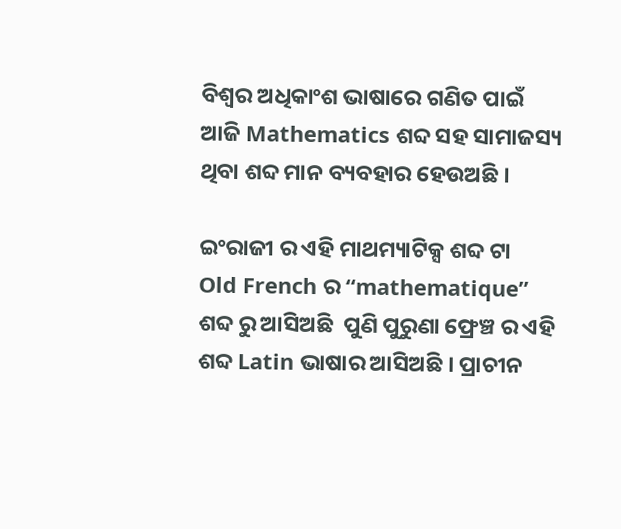ବିଶ୍ଵର ଅଧିକାଂଶ ଭାଷାରେ ଗଣିତ ପାଇଁ
ଆଜି Mathematics ଶବ୍ଦ ସହ ସାମାଜସ୍ୟ ଥିବା ଶବ୍ଦ ମାନ ବ୍ୟବହାର ହେଉଅଛି ।

ଇଂରାଜୀ ର ଏହି ମାଥମ୍ୟାଟିକ୍ସ ଶବ୍ଦ ଟା
Old French ର “mathematique”
ଶବ୍ଦ ରୁ ଆସିଅଛି  ପୁଣି ପୁରୁଣା ଫ୍ରେଞ୍ଚ ର ଏହି ଶବ୍ଦ Latin ଭାଷାର ଆସିଅଛି । ପ୍ରାଚୀନ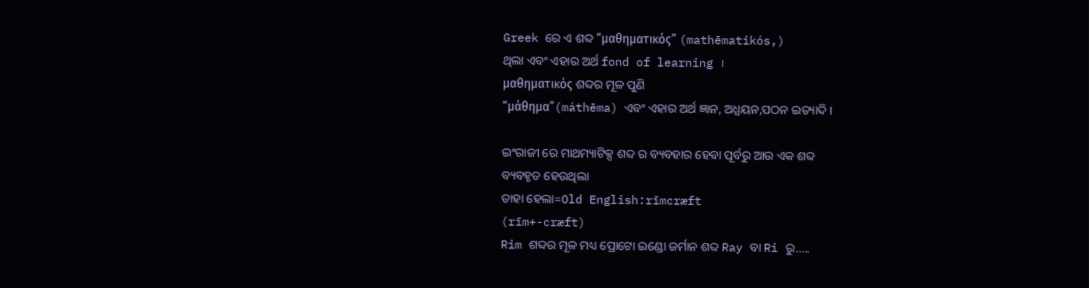Greek ରେ ଏ ଶବ୍ଦ “μαθηματικός” (mathēmatikós,)
ଥିଲା ଏବଂ ଏହାର ଅର୍ଥ fond of learning ।
μαθηματικός ଶବ୍ଦର ମୂଳ ପୁଣି
“μάθημα”(máthēma) ଏବଂ ଏହାର ଅର୍ଥ ଜ୍ଞାନ, ଅଧ୍ଯୟନ,ପଠନ ଇତ୍ୟାଦି ।

ଇଂରାଜୀ ରେ ମାଥମ୍ୟାଟିକ୍ସ ଶବ୍ଦ ର ବ୍ୟବହାର ହେବା ପୂର୍ବରୁ ଆଉ ଏକ ଶବ୍ଦ
ବ୍ୟବହୃତ ହେଉଥିଲା
ତାହା ହେଲା=Old English:rīmcræft
(rīm+-cræft)
Rim ଶବ୍ଦର ମୂଳ ମଧ୍ୟ ପ୍ରୋଟୋ ଇଣ୍ଡୋ ଜର୍ମାନ ଶବ୍ଦ Ray ବା Ri ରୁ.....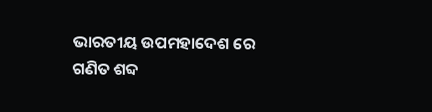ଭାରତୀୟ ଉପମହାଦେଶ ରେ
ଗଣିତ ଶବ୍ଦ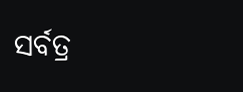ସର୍ବତ୍ର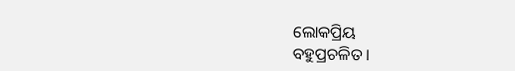ଲୋକପ୍ରିୟ
ବହୁପ୍ରଚଳିତ ।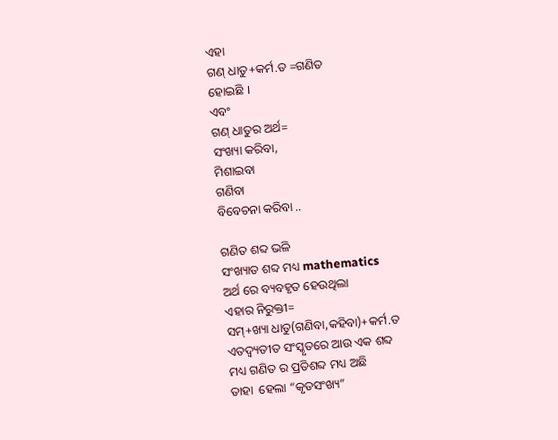ଏହା
ଗଣ୍ ଧାତୁ+କର୍ମ.ତ =ଗଣିତ
ହୋଇଛି ।
ଏବଂ
ଗଣ୍ ଧାତୁର ଅର୍ଥ=
ସଂଖ୍ୟା କରିବା,
ମିଶାଇବା
ଗଣିବା
ବିବେଚନା କରିବା ..

ଗଣିତ ଶବ୍ଦ ଭଳି
ସଂଖ୍ୟାତ ଶବ୍ଦ ମଧ୍ୟ mathematics
ଅର୍ଥ ରେ ବ୍ୟବହୃତ ହେଉଥିଲା
ଏହାର ନିରୁକ୍ତୀ=
ସମ୍+ଖ୍ୟା ଧାତୁ(ଗଣିବା,କହିବା)+କର୍ମ.ତ
ଏତଦ୍ବ୍ୟତୀତ ସଂସ୍କୃତରେ ଆଉ ଏକ ଶବ୍ଦ
ମଧ୍ୟ ଗଣିତ ର ପ୍ରତିଶବ୍ଦ ମଧ୍ୟ ଅଛି
ତାହା  ହେଲା “କୃତସଂଖ୍ୟ”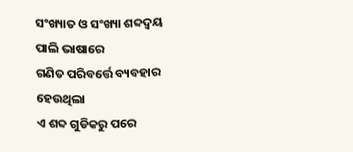ସଂଖ୍ୟାତ ଓ ସଂଖ୍ୟା ଶବ୍ଦଦ୍ଵୟ
ପାଲି ଭାଷାରେ
ଗଣିତ ପରିବର୍ତ୍ତେ ବ୍ୟବହାର ହେଉଥିଲା
ଏ ଶବ୍ଦ ଗୁଡିକରୁ ପରେ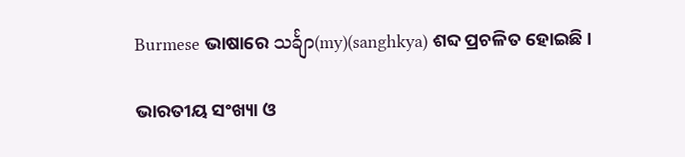Burmese ଭାଷାରେ သင်္ချာ(my)(sanghkya) ଶବ୍ଦ ପ୍ରଚଳିତ ହୋଇଛି ।

ଭାରତୀୟ ସଂଖ୍ୟା ଓ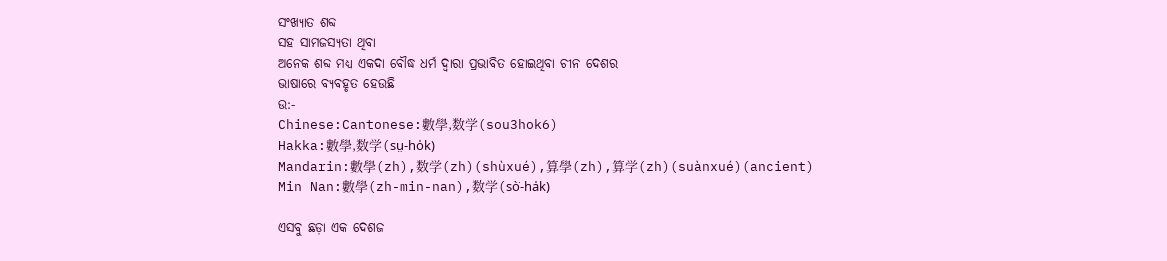ସଂଖ୍ୟାତ ଶବ୍ଦ
ସହ ସାମଜସ୍ୟତା ଥିବା
ଅନେକ ଶବ୍ଦ ମଧ୍ୟ ଏକଦା ବୌଦ୍ଧ ଧର୍ମ ଦ୍ବାରା ପ୍ରଭାବିତ ହୋଇଥିବା ଚୀନ ଦେଶର
ଭାଷାରେ ବ୍ୟବହୃତ ହେଉଛି
ଉ:-
Chinese:Cantonese:數學,数学(sou3hok6)
Hakka:數學,数学(sṳ-ho̍k)
Mandarin:數學(zh),数学(zh)(shùxué),算學(zh),算学(zh)(suànxué)(ancient)
Min Nan:數學(zh-min-nan),数学(sò͘-ha̍k)

ଏସବୁ ଛଡ଼ା ଏକ ଦେଶଜ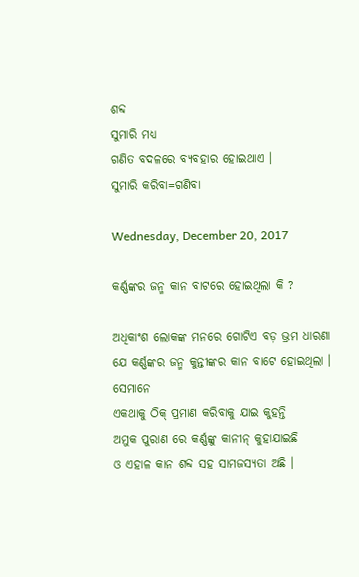ଶବ୍ଦ
ସୁମାରି ମଧ୍ୟ
ଗଣିତ ବଦଳରେ ବ୍ୟବହାର ହୋଇଥାଏ ।
ସୁମାରି କରିବା=ଗଣିବା

Wednesday, December 20, 2017

କର୍ଣ୍ଣଙ୍କର ଜନ୍ମ କାନ ବାଟରେ ହୋଇଥିଲା କି ?

ଅଧିକାଂଶ ଲୋକଙ୍କ ମନରେ ଗୋଟିଏ ବଡ଼ ଭ୍ରମ ଧାରଣା ଯେ କର୍ଣ୍ଣଙ୍କର ଜନ୍ମ କୁନ୍ତୀଙ୍କର କାନ ବାଟେ ହୋଇଥିଲା ।
ସେମାନେ
ଏକଥାକୁ ଠିକ୍ ପ୍ରମାଣ କରିବାକୁ ଯାଇ କୁହନ୍ତି
ଅମୁକ ପୁରାଣ ରେ କର୍ଣ୍ଣଙ୍କୁ କାନୀନ୍ କୁହାଯାଇଛି
ଓ ଏହାଳ କାନ ଶବ୍ଦ ସହ ସାମଜସ୍ୟତା ଅଛି ।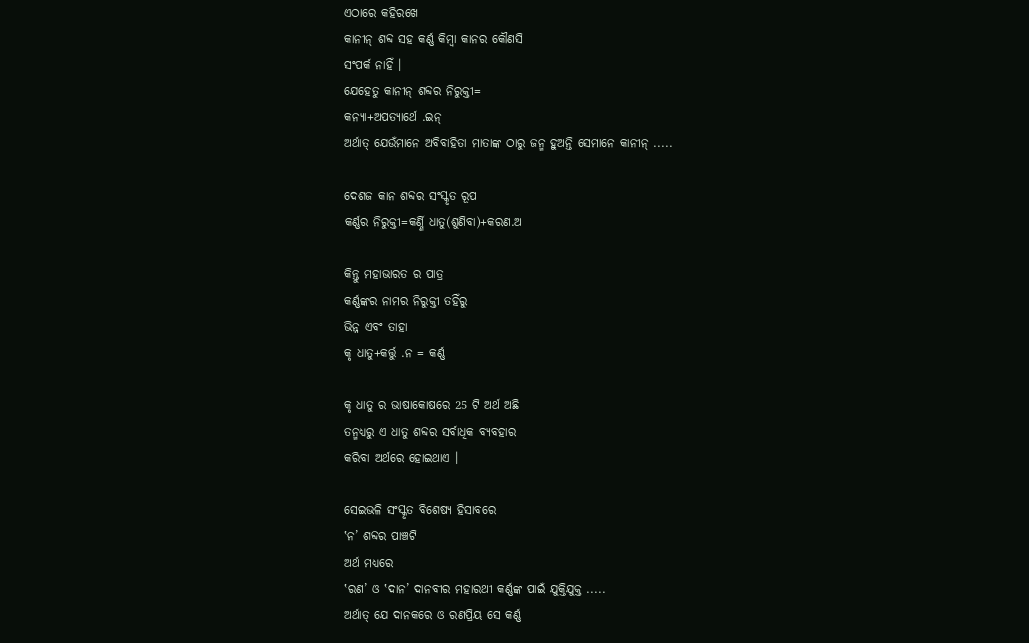ଏଠାରେ କହିରଖେ
କାନୀନ୍ ଶବ୍ଦ ସହ କର୍ଣ୍ଣ କିମ୍ବା କାନର କୌଣସି
ସଂପର୍କ ନାହିଁ ।
ଯେହେତୁ କାନୀନ୍ ଶବ୍ଦର ନିରୁକ୍ତୀ=
କନ୍ୟା+ଅପତ୍ୟାର୍ଥେ .ଇନ୍
ଅର୍ଥାତ୍ ଯେଉଁମାନେ ଅବିବାହିତା ମାତାଙ୍କ ଠାରୁ ଜନ୍ମ ହୁଅନ୍ତି ସେମାନେ କାନୀନ୍ .....

ଦେଶଜ କାନ ଶବ୍ଦର ସଂସ୍କୃତ ରୂପ
କର୍ଣ୍ଣର ନିରୁକ୍ତୀ=କର୍ଣ୍ଣି ଧାତୁ(ଶୁଣିବା)+କରଣ.ଅ

କିନ୍ତୁ ମହାଭାରତ ର ପାତ୍ର
କର୍ଣ୍ଣଙ୍କର ନାମର ନିରୁକ୍ତୀ ତହିଁରୁ
ଭିନ୍ନ ଏବଂ ତାହା
କୃ ଧାତୁ+କର୍ତ୍ତୁ .ନ = କର୍ଣ୍ଣ

କୃ ଧାତୁ ର ଭାଷାକୋଷରେ 25 ଟି ଅର୍ଥ ଅଛି
ତନ୍ମଧ୍ୟରୁ ଏ ଧାତୁ ଶବ୍ଦର ସର୍ବାଧିକ ବ୍ୟବହାର
କରିବା ଅର୍ଥରେ ହୋଇଥାଏ ।

ସେଇଭଳି ସଂସ୍କୃତ ବିଶେଷ୍ୟ ହିସାବରେ
‛ନ’ ଶବ୍ଦର ପାଞ୍ଚଟି
ଅର୍ଥ ମଧ୍ୟରେ
‛ରଣ’ ଓ ‛ଦାନ’ ଦାନବୀର ମହାରଥୀ କର୍ଣ୍ଣଙ୍କ ପାଇଁ ଯୁକ୍ତିଯୁକ୍ତ .....
ଅର୍ଥାତ୍ ଯେ ଦାନକରେ ଓ ରଣପ୍ରିୟ ସେ କର୍ଣ୍ଣ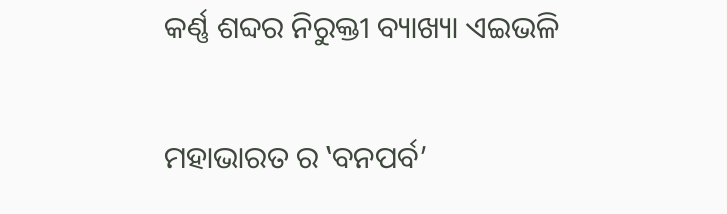କର୍ଣ୍ଣ ଶବ୍ଦର ନିରୁକ୍ତୀ ବ୍ୟାଖ୍ୟା ଏଇଭଳି

ମହାଭାରତ ର ‛ବନପର୍ବ’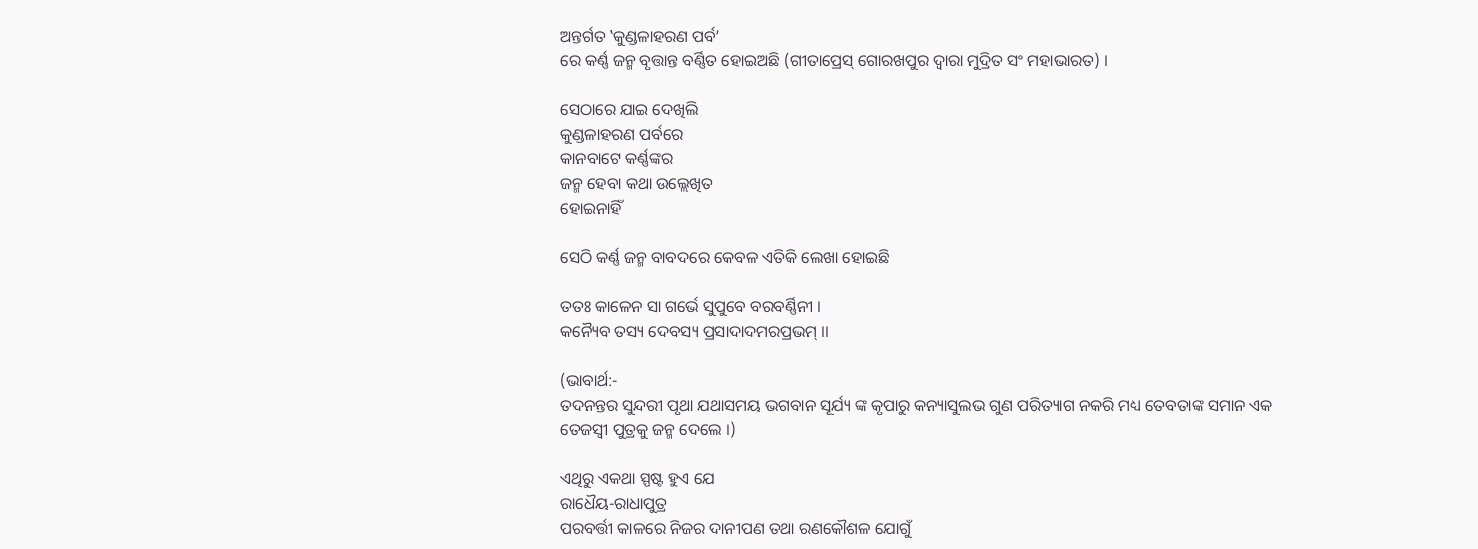ଅନ୍ତର୍ଗତ ‛କୁଣ୍ଡଳାହରଣ ପର୍ବ’
ରେ କର୍ଣ୍ଣ ଜନ୍ମ ବୃତ୍ତାନ୍ତ ବର୍ଣ୍ଣିତ ହୋଇଅଛି (ଗୀତାପ୍ରେସ୍ ଗୋରଖପୁର ଦ୍ଵାରା ମୁଦ୍ରିତ ସଂ ମହାଭାରତ) ।

ସେଠାରେ ଯାଇ ଦେଖିଲି
କୁଣ୍ଡଳାହରଣ ପର୍ବରେ
କାନବାଟେ କର୍ଣ୍ଣଙ୍କର
ଜନ୍ମ ହେବା କଥା ଉଲ୍ଲେଖିତ
ହୋଇନାହିଁ

ସେଠି କର୍ଣ୍ଣ ଜନ୍ମ ବାବଦରେ କେବଳ ଏତିକି ଲେଖା ହୋଇଛି

ତତଃ କାଳେନ ସା ଗର୍ଭେ ସୁପୁବେ ବରବର୍ଣ୍ଣିନୀ ।
କନ୍ୟୈବ ତସ୍ୟ ଦେବସ୍ୟ ପ୍ରସାଦାଦମରପ୍ରଭମ୍ ।।

(ଭାବାର୍ଥ:-
ତଦନନ୍ତର ସୁନ୍ଦରୀ ପୃଥା ଯଥାସମୟ ଭଗବାନ ସୂର୍ଯ୍ୟ ଙ୍କ କୃପାରୁ କନ୍ୟାସୁଲଭ ଗୁଣ ପରିତ୍ୟାଗ ନକରି ମଧ୍ୟ ତେବତାଙ୍କ ସମାନ ଏକ ତେଜସ୍ଵୀ ପୁତ୍ରକୁ ଜନ୍ମ ଦେଲେ ।)

ଏଥିରୁ ଏକଥା ସ୍ପଷ୍ଟ ହୁଏ ଯେ
ରାଧୈୟ-ରାଧାପୁତ୍ର
ପରବର୍ତ୍ତୀ କାଳରେ ନିଜର ଦାନୀପଣ ତଥା ରଣକୌଶଳ ଯୋଗୁଁ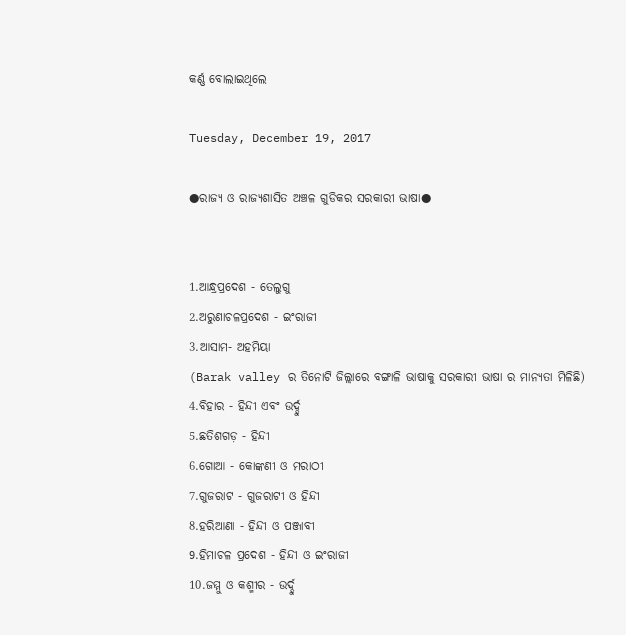କର୍ଣ୍ଣ ବୋଲାଇଥିଲେ

Tuesday, December 19, 2017

●ରାଜ୍ୟ ଓ ରାଜ୍ୟଶାସିତ ଅଞ୍ଚଳ ଗୁଡିକର ସରକାରୀ ଭାଷା●


1.ଆନ୍ଧ୍ରପ୍ରଦେଶ - ତେଲୁଗୁ
2.ଅରୁଣାଚଳପ୍ରଦେଶ - ଇଂରାଜୀ
3.ଆସାମ- ଅହମିୟା
(Barak valley ର ତିନୋଟି ଜିଲ୍ଲାରେ ବଙ୍ଗାଳି ଭାଷାକୁ ସରକାରୀ ଭାଷା ର ମାନ୍ୟତା ମିଳିଛି)
4.ବିହାର - ହିନ୍ଦୀ ଏବଂ ଉର୍ଦ୍ଦୁ
5.ଛତିଶଗଡ଼ - ହିନ୍ଦୀ
6.ଗୋଆ - କୋଙ୍କଣୀ ଓ ମରାଠୀ
7.ଗୁଜରାଟ - ଗୁଜରାଟୀ ଓ ହିନ୍ଦୀ
8.ହରିଆଣା - ହିନ୍ଦୀ ଓ ପଞ୍ଜାବୀ
9.ହିମାଚଳ ପ୍ରଦେଶ - ହିନ୍ଦୀ ଓ ଇଂରାଜୀ
10.ଜମ୍ମୁ ଓ କଶ୍ମୀର - ଉର୍ଦ୍ଦୁ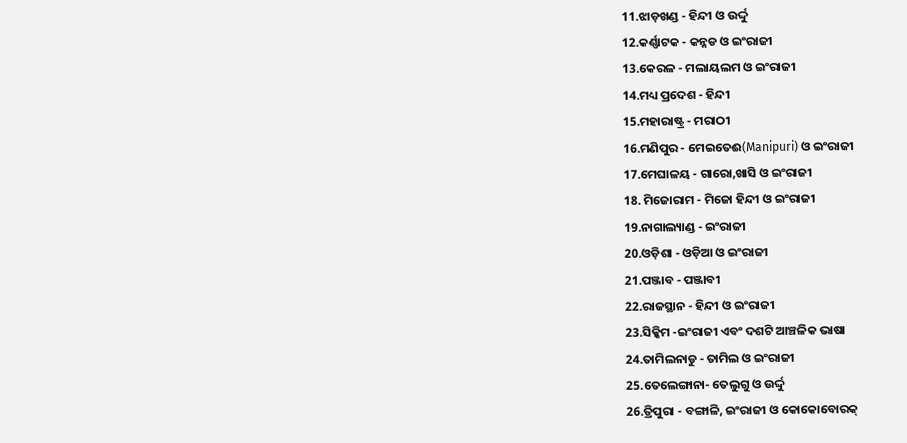11.ଝାଡ଼ଖଣ୍ଡ - ହିନ୍ଦୀ ଓ ଉର୍ଦ୍ଦୁ
12.କର୍ଣ୍ଣାଟକ - କନ୍ନଡ ଓ ଇଂରାଜୀ
13.କେରଳ - ମଲାୟଲମ ଓ ଇଂରାଜୀ
14.ମଧ୍ୟ ପ୍ରଦେଶ - ହିନ୍ଦୀ
15.ମହାରାଷ୍ଟ୍ର - ମରାଠୀ
16.ମଣିପୁର - ମେଇତେଈ(Manipuri) ଓ ଇଂରାଜୀ
17.ମେଘାଳୟ - ଗାରୋ,ଖାସି ଓ ଇଂରାଜୀ
18. ମିଜୋରାମ - ମିଜୋ ହିନ୍ଦୀ ଓ ଇଂରାଜୀ
19.ନାଗାଲ୍ୟାଣ୍ଡ - ଇଂରାଜୀ
20.ଓଡ଼ିଶା - ଓଡ଼ିଆ ଓ ଇଂରାଜୀ
21.ପଞ୍ଜାବ - ପଞ୍ଜାବୀ
22.ରାଜସ୍ଥାନ - ହିନ୍ଦୀ ଓ ଇଂରାଜୀ
23.ସିକ୍କିମ -ଇଂରାଜୀ ଏବଂ ଦଶଟି ଆଞ୍ଚଳିକ ଭାଷା
24.ତାମିଲନାଡୁ - ତାମିଲ ଓ ଇଂରାଜୀ
25.ତେଲେଙ୍ଗାନା- ତେଲୁଗୁ ଓ ଉର୍ଦ୍ଦୁ
26.ତ୍ରିପୁରା - ବଙ୍ଗାଳି, ଇଂରାଜୀ ଓ କୋକୋବୋରକ୍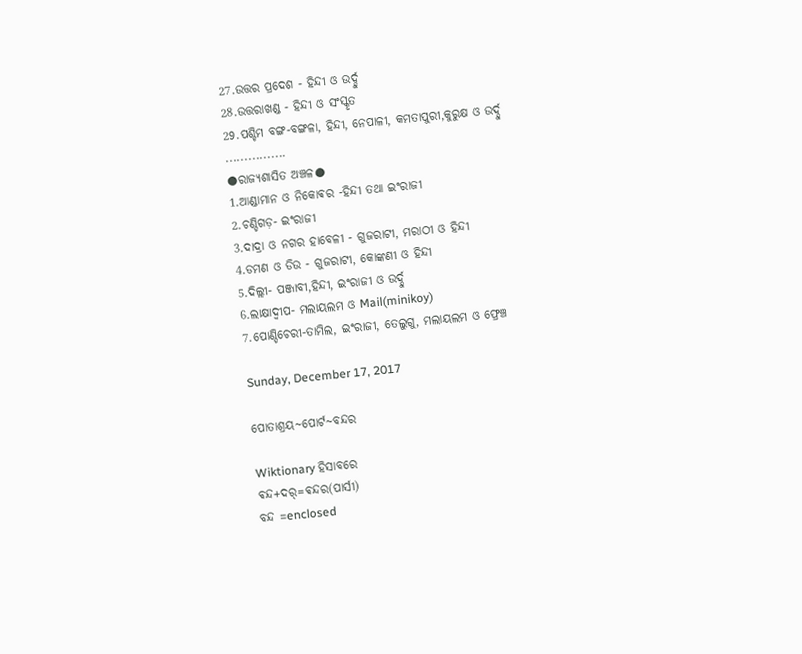27.ଉତ୍ତର ପ୍ରଦେଶ - ହିନ୍ଦୀ ଓ ଉର୍ଦ୍ଦୁ
28.ଉତ୍ତରାଖଣ୍ଡ - ହିନ୍ଦୀ ଓ ସଂସ୍କୃତ
29.ପଶ୍ଚିମ ବଙ୍ଗ-ବଙ୍ଗଳା, ହିନ୍ଦୀ, ନେପାଳୀ, କମତାପୁରୀ,କୁରୁକ୍ଷ ଓ ଉର୍ଦ୍ଦୁ
................
●ରାଜ୍ୟଶାସିତ ଅଞ୍ଚଳ●
1.ଆଣ୍ଡାମାନ ଓ ନିକୋଵର -ହିନ୍ଦୀ ତଥା ଇଂରାଜୀ
2.ଚଣ୍ଡିଗଡ଼- ଇଂରାଜୀ
3.ଦାଦ୍ରା ଓ ନଗର ହାବେଳୀ - ଗୁଜରାଟୀ, ମରାଠୀ ଓ ହିନ୍ଦୀ
4.ଡମଣ ଓ ଡିଉ - ଗୁଜରାଟୀ, କୋଙ୍କଣୀ ଓ ହିନ୍ଦୀ
5.ଦିଲ୍ଲୀ- ପଞ୍ଜାବୀ,ହିନ୍ଦୀ, ଇଂରାଜୀ ଓ ଉର୍ଦ୍ଦୁ
6.ଲାକ୍ଷାଦ୍ବୀପ- ମଲାୟଲମ ଓ Mail(minikoy)
7.ପୋଣ୍ଡିଚେରୀ-ତାମିଲ, ଇଂରାଜୀ, ତେଲୁଗୁ, ମଲାୟଲମ ଓ ଫ୍ରେଞ୍ଚ

Sunday, December 17, 2017

ପୋତାଶ୍ରୟ~ପୋର୍ଟ~ବନ୍ଦର

Wiktionary ହିସାବରେ
ଵନ୍ଦ+ଦର୍=ଵନ୍ଦର(ପାର୍ସୀ)
ବନ୍ଦ =enclosed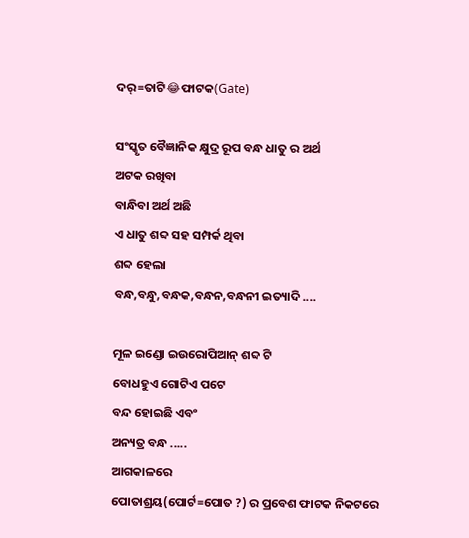ଦର୍=ତାଟି😂ଫାଟକ(Gate)

ସଂସ୍କୃତ ବୈଜ୍ଞାନିକ କ୍ଷୁଦ୍ର ରୂପ ବନ୍ଧ ଧାତୁ ର ଅର୍ଥ
ଅଟକ ରଖିବା
ବାନ୍ଧିବା ଅର୍ଥ ଅଛି
ଏ ଧାତୁ ଶବ୍ଦ ସହ ସମ୍ପର୍କ ଥିବା
ଶବ୍ଦ ହେଲା
ବନ୍ଧ,ବନ୍ଧୁ,ବନ୍ଧକ,ବନ୍ଧନ,ବନ୍ଧନୀ ଇତ୍ୟାଦି ....

ମୂଳ ଇଣ୍ଡୋ ଇଉରୋପିଆନ୍ ଶବ୍ଦ ଟି
ବୋଧହୁଏ ଗୋଟିଏ ପଟେ
ବନ୍ଦ ହୋଇଛି ଏବଂ
ଅନ୍ୟତ୍ର ବନ୍ଧ .....
ଆଗକାଳରେ
ପୋତାଶ୍ରୟ(ପୋର୍ଟ=ପୋତ ?) ର ପ୍ରବେଶ ଫାଟକ ନିକଟରେ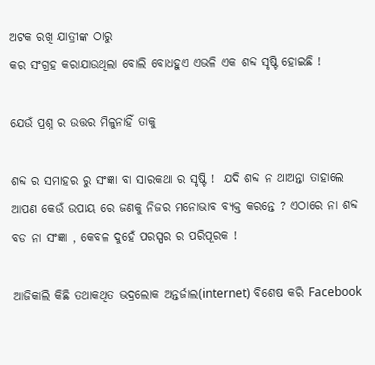ଅଟକ ରଖି ଯାତ୍ରୀଙ୍କ ଠାରୁ
କର ସଂଗ୍ରହ କରାଯାଉଥିଲା ବୋଲି ବୋଧହୁଏ ଏଭଳି ଏକ ଶବ୍ଦ ସୃଷ୍ଟି ହୋଇଛି !

ଯେଉଁ ପ୍ରଶ୍ନ ର ଉତ୍ତର ମିଳୁନାହିଁ ତାକୁ

ଶବ୍ଦ ର ସମାହର ରୁ ସଂଜ୍ଞା ବା ସାରକଥା ର ସୃଷ୍ଟି !  ଯଦି ଶବ୍ଦ ନ ଥାଅନ୍ତା ତାହାଲେ ଆପଣ କେଉଁ ଉପାୟ ରେ ଜଣକୁ ନିଜର ମନୋଭାବ ବ୍ୟକ୍ତ କରନ୍ତେ ? ଏଠାରେ ନା ଶବ୍ଦ ବଡ ନା ସଂଜ୍ଞା , କେବଳ ଦୁହେଁ ପରସ୍ପର ର ପରିପୂରକ !

ଆଜିକାଲି କିଛି ତଥାକଥିତ ଭଦ୍ରଲୋକ ଅନ୍ତର୍ଜାଲ(internet) ବିଶେଷ କରି Facebook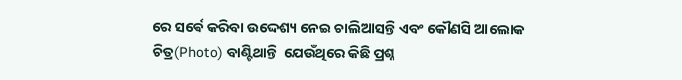ରେ ସର୍ଵେ କରିବା ଉଦ୍ଦେଶ୍ୟ ନେଇ ଚାଲିଆସନ୍ତି ଏବଂ କୌଣସି ଆଲୋକ ଚିତ୍ର(Photo) ବାଣ୍ଟିଥାନ୍ତି  ଯେଉଁଥିରେ କିଛି ପ୍ରଶ୍ନ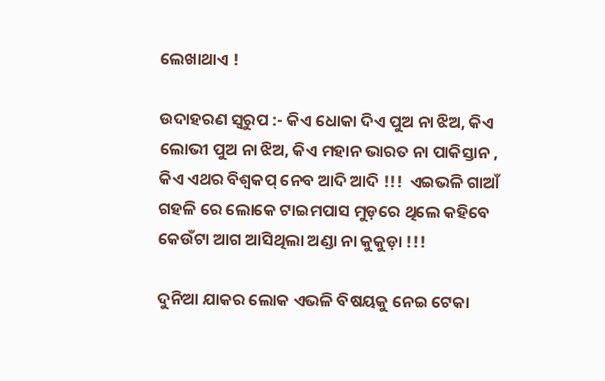ଲେଖାଥାଏ !

ଉଦାହରଣ ସ୍ଵରୁପ :- କିଏ ଧୋକା ଦିଏ ପୁଅ ନା ଝିଅ, କିଏ ଲୋଭୀ ପୁଅ ନା ଝିଅ, କିଏ ମହାନ ଭାରତ ନା ପାକିସ୍ତାନ , କିଏ ଏଥର ବିଶ୍ଵକପ୍ ନେବ ଆଦି ଆଦି !!!  ଏଇଭଳି ଗାଆଁ ଗହଳି ରେ ଲୋକେ ଟାଇମପାସ ମୁଡ଼ରେ ଥିଲେ କହିବେ କେଉଁଟା ଆଗ ଆସିଥିଲା ଅଣ୍ଡା ନା କୁକୁଡ଼ା !!!

ଦୁନିଆ ଯାକର ଲୋକ ଏଭଳି ବିଷୟକୁ ନେଇ ଟେକା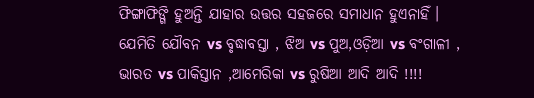ଫିଙ୍ଗାଫିଙ୍ଗି ହୁଅନ୍ତି ଯାହାର ଉତ୍ତର ସହଜରେ ସମାଧାନ ହୁଏନାହିଁ ।
ଯେମିତି ଯୌବନ vs ବୃଦ୍ଧାବସ୍ତା , ଝିଅ vs ପୁଅ,ଓଡ଼ିଆ vs ବଂଗାଳୀ , ଭାରତ vs ପାକିସ୍ତାନ ,ଆମେରିକା vs ରୁଷିଆ ଆଦି ଆଦି !!!!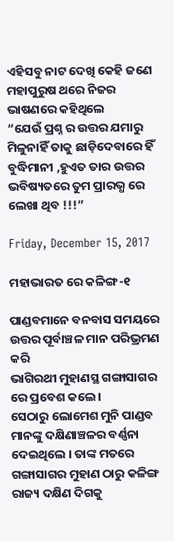ଏହିସବୁ ନାଟ ଦେଖି କେହି ଜଣେ ମହାପୁରୁଷ ଥରେ ନିଜର ଭାଷଣରେ କହିଥିଲେ
“ଯେଉଁ ପ୍ରଶ୍ନ ର ଉତ୍ତର ଯମାରୁ ମିଳୁନାହିଁ ତାକୁ ଛାଡ଼ିଦେବାରେ ହିଁ ବୁଦ୍ଧିମାନୀ ,ହୁଏତ ତାର ଉତ୍ତର ଭବିଷ୍ୟତରେ ତୁମ ପ୍ରାରଭ୍ଧ ରେ ଲେଖା ଥିବ !!!”

Friday, December 15, 2017

ମହାଭାରତ ରେ କଳିଙ୍ଗ-୧

ପାଣ୍ଡବମାନେ ବନବାସ ସମୟରେ
ଉତ୍ତର ପୂର୍ବାଞ୍ଚଳ ମାନ ପରିଭ୍ରମଣ କରି
ଭାଗିରଥୀ ମୁହାଣସ୍ଥ ଗଙ୍ଗାସାଗର ରେ ପ୍ରବେଶ କଲେ ।
ସେଠାରୁ ଲୋମେଶ ମୁନି ପାଣ୍ଡବ ମାନଙ୍କୁ ଦକ୍ଷିଣାଞ୍ଚଳର ବର୍ଣ୍ଣନା ଦେଇଥିଲେ । ତାଙ୍କ ମତରେ ଗଙ୍ଗାସାଗର ମୁହାଣ ଠାରୁ କଳିଙ୍ଗ ରାଜ୍ୟ ଦକ୍ଷିଣ ଦିଗକୁ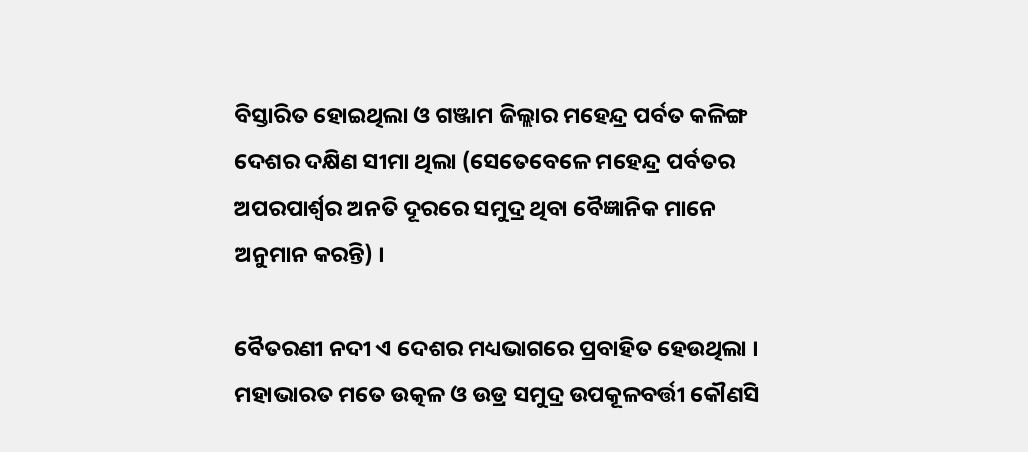ବିସ୍ତାରିତ ହୋଇଥିଲା ଓ ଗଞ୍ଜାମ ଜିଲ୍ଲାର ମହେନ୍ଦ୍ର ପର୍ବତ କଳିଙ୍ଗ ଦେଶର ଦକ୍ଷିଣ ସୀମା ଥିଲା (ସେତେବେଳେ ମହେନ୍ଦ୍ର ପର୍ବତର ଅପରପାର୍ଶ୍ବର ଅନତି ଦୂରରେ ସମୁଦ୍ର ଥିବା ବୈଜ୍ଞାନିକ ମାନେ ଅନୁମାନ କରନ୍ତି) ।

ବୈତରଣୀ ନଦୀ ଏ ଦେଶର ମଧ୍ୟଭାଗରେ ପ୍ରବାହିତ ହେଉଥିଲା । ମହାଭାରତ ମତେ ଉତ୍କଳ ଓ ଉଡ୍ର ସମୁଦ୍ର ଉପକୂଳବର୍ତ୍ତୀ କୌଣସି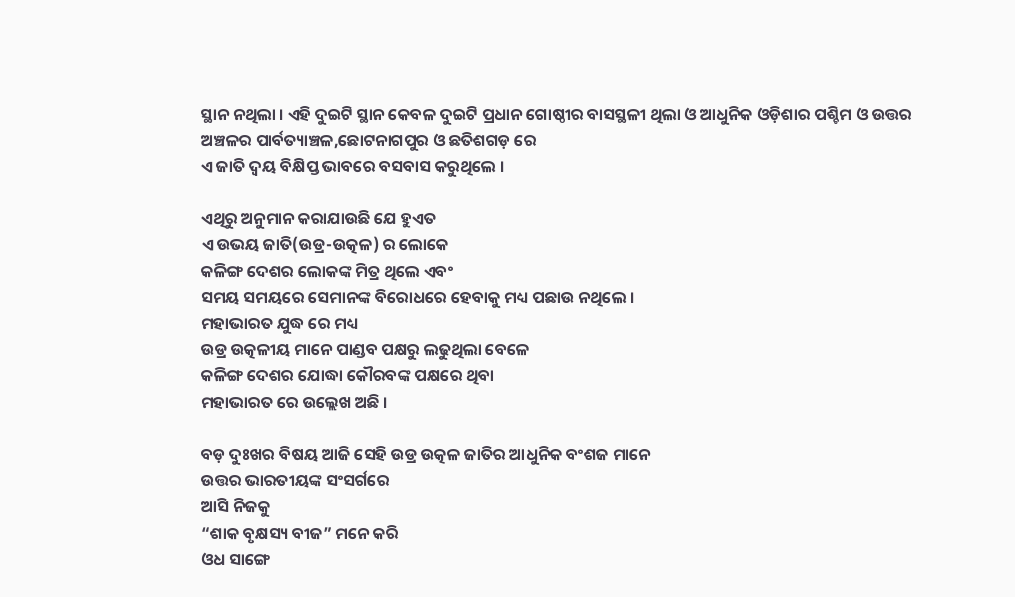ସ୍ଥାନ ନଥିଲା । ଏହି ଦୁଇଟି ସ୍ଥାନ କେବଳ ଦୁଇଟି ପ୍ରଧାନ ଗୋଷ୍ଠୀର ବାସସ୍ଥଳୀ ଥିଲା ଓ ଆଧୁନିକ ଓଡ଼ିଶାର ପଶ୍ଚିମ ଓ ଉତ୍ତର ଅଞ୍ଚଳର ପାର୍ବତ୍ୟାଞ୍ଚଳ,ଛୋଟନାଗପୁର ଓ ଛତିଶଗଡ଼ ରେ
ଏ ଜାତି ଦ୍ଵୟ ବିକ୍ଷିପ୍ତ ଭାବରେ ବସବାସ କରୁଥିଲେ ।

ଏଥିରୁ ଅନୁମାନ କରାଯାଉଛି ଯେ ହୁଏତ
ଏ ଉଭୟ ଜାତି(ଉଡ୍ର-ଉତ୍କଳ) ର ଲୋକେ
କଳିଙ୍ଗ ଦେଶର ଲୋକଙ୍କ ମିତ୍ର ଥିଲେ ଏବଂ
ସମୟ ସମୟରେ ସେମାନଙ୍କ ବିରୋଧରେ ହେବାକୁ ମଧ୍ୟ ପଛାଉ ନଥିଲେ ।
ମହାଭାରତ ଯୁଦ୍ଧ ରେ ମଧ୍ୟ
ଉଡ୍ର ଉତ୍କଳୀୟ ମାନେ ପାଣ୍ଡବ ପକ୍ଷରୁ ଲଢୁଥିଲା ବେଳେ
କଳିଙ୍ଗ ଦେଶର ଯୋଦ୍ଧା କୌରବଙ୍କ ପକ୍ଷରେ ଥିବା
ମହାଭାରତ ରେ ଉଲ୍ଲେଖ ଅଛି ।

ବଡ଼ ଦୁଃଖର ବିଷୟ ଆଜି ସେହି ଉଡ୍ର ଉତ୍କଳ ଜାତିର ଆଧୁନିକ ବଂଶଜ ମାନେ
ଉତ୍ତର ଭାରତୀୟଙ୍କ ସଂସର୍ଗରେ
ଆସି ନିଜକୁ
“ଶାକ ବୃକ୍ଷସ୍ୟ ବୀଜ” ମନେ କରି
ଓଧ ସାଙ୍ଗେ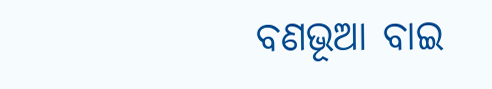ବଣଭୂଆ ବାଇ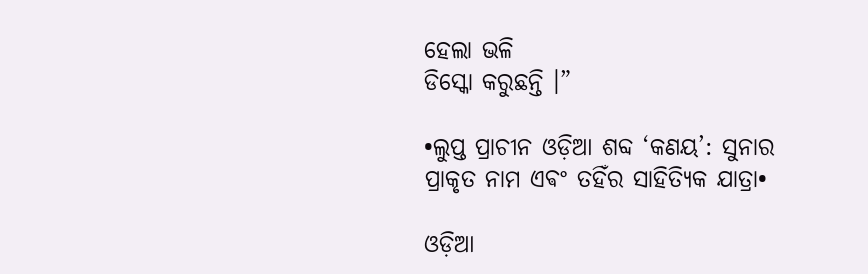ହେଲା ଭଳି
ଡିସ୍କୋ କରୁଛନ୍ତି ।”

•ଲୁପ୍ତ ପ୍ରାଚୀନ ଓଡ଼ିଆ ଶବ୍ଦ ‘କଣୟ’: ସୁନାର ପ୍ରାକୃତ ନାମ ଏଵଂ ତହିଁର ସାହିତ୍ୟିକ ଯାତ୍ରା•

ଓଡ଼ିଆ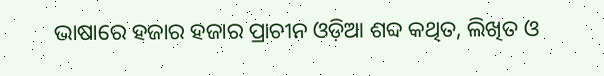ଭାଷାରେ ହଜାର ହଜାର ପ୍ରାଚୀନ ଓଡ଼ିଆ ଶବ୍ଦ କଥିତ, ଲିଖିତ ଓ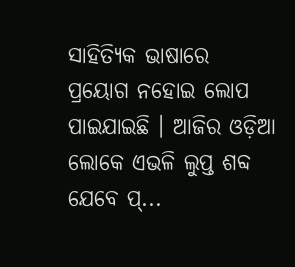ସାହିତ୍ୟିକ ଭାଷାରେ ପ୍ରୟୋଗ ନହୋଇ ଲୋପ ପାଇଯାଇଛି ।‌ ଆଜିର ଓଡ଼ିଆ ଲୋକେ ଏଭଳି ଲୁପ୍ତ ଶବ୍ଦ ଯେବେ ପ୍...